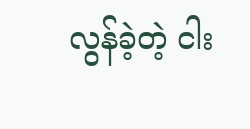လွန်ခဲ့တဲ့ ငါး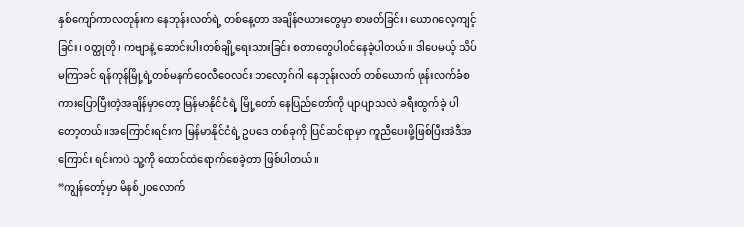နှစ်ကျော်ကာလတုန်းက နေဘုန်းလတ်ရဲ့ တစ်နေ့တာ အချိန်ဇယားတွေမှာ စာဖတ်ခြင်း၊ ယောဂလေ့ကျင့်ခြင်း၊ ၀တ္ထုတို၊ ကဗျာနဲ့ ဆောင်းပါးတစ်ချို့ရေးသားခြင်း စတာတွေပါ၀င်နေခဲ့ပါတယ်။ ဒါပေမယ့် သိပ်မကြာခင် ရန်ကုန်မြို့ရဲ့တစ်မနက်ဝေလီဝေလင်း ဘလော့ဂ်ဂါ နေဘုန်းလတ် တစ်ယောက် ဖုန်းလက်ခံစကားပြောပြီးတဲ့အချိန်မှာတော့ မြန်မာနိုင်ငံရဲ့ မြို့တော် နေပြည်တော်ကို ပျာပျာသလဲ ခရီးထွက်ခဲ့ ပါတော့တယ်။အကြောင်းရင်းက မြန်မာနိုင်ငံရဲ့ ဥပဒေ တစ်ခုကို ပြင်ဆင်ရာမှာ ကူညီပေးဖို့ဖြစ်ပြီးအဲဒီအ ကြောင်း ရင်းကပဲ သူ့ကို ထောင်ထဲရောက်စေခဲ့တာ ဖြစ်ပါတယ်။
“ကျွန်တော့်မှာ မိနစ်၂၀လောက်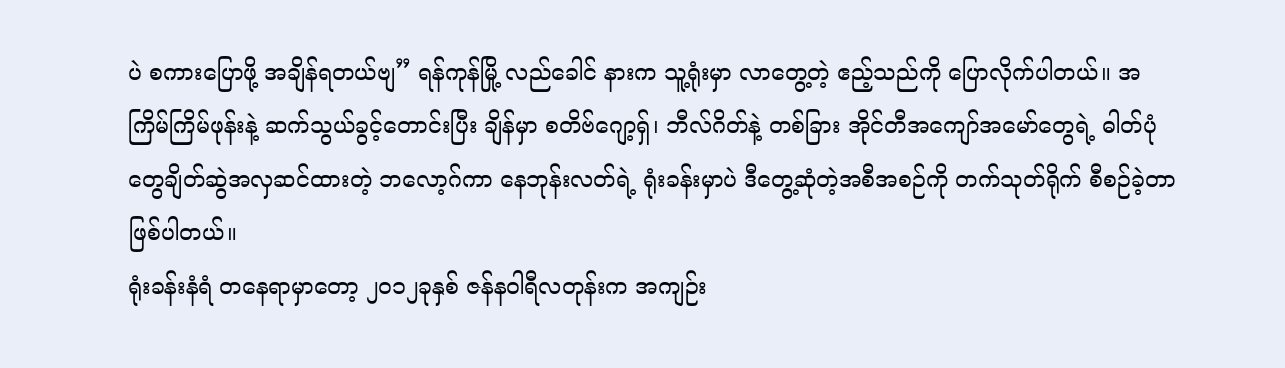ပဲ စကားပြောဖို့ အချိန်ရတယ်ဗျ” ရန်ကုန်မြို့ လည်ခေါင် နားက သူ့ရုံးမှာ လာတွေ့တဲ့ ဧည့်သည်ကို ပြောလိုက်ပါတယ်။ အကြိမ်ကြိမ်ဖုန်းနဲ့ ဆက်သွယ်ခွင့်တောင်းပြီး ချိန်မှာ စတိဗ်ဂျော့ရှ်၊ ဘီလ်ဂိတ်နဲ့ တစ်ခြား အိုင်တီအကျော်အမော်တွေရဲ့ ဓါတ်ပုံတွေချိတ်ဆွဲအလှဆင်ထားတဲ့ ဘလော့ဂ်ကာ နေဘုန်းလတ်ရဲ့ ရုံးခန်းမှာပဲ ဒီတွေ့ဆုံတဲ့အစီအစဉ်ကို တက်သုတ်ရိုက် စီစဉ်ခဲ့တာဖြစ်ပါတယ်။
ရုံးခန်းနံရံ တနေရာမှာတော့ ၂၀၁၂ခုနှစ် ဇန်နဝါရီလတုန်းက အကျဉ်း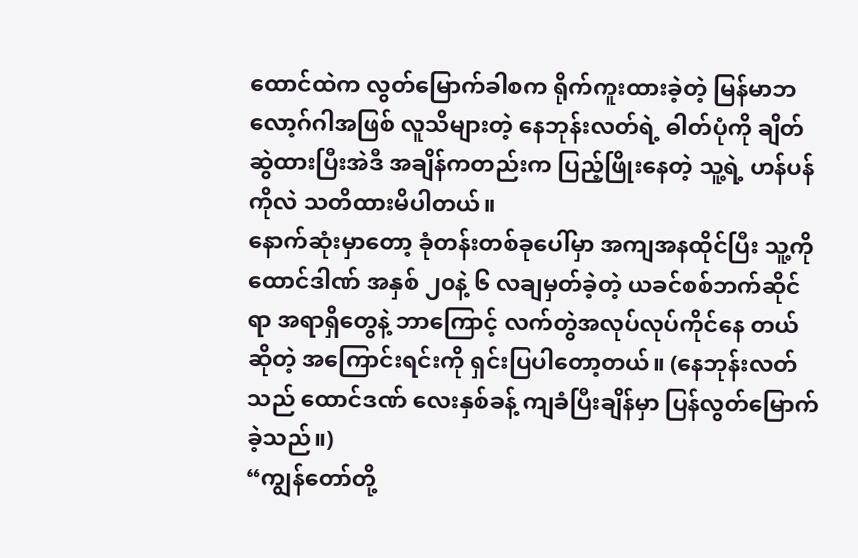ထောင်ထဲက လွတ်မြောက်ခါစက ရိုက်ကူးထားခဲ့တဲ့ မြန်မာဘလော့ဂ်ဂါအဖြစ် လူသိများတဲ့ နေဘုန်းလတ်ရဲ့ ဓါတ်ပုံကို ချိတ်ဆွဲထားပြီးအဲဒီ အချိန်ကတည်းက ပြည့်ဖြိုးနေတဲ့ သူ့ရဲ့ ဟန်ပန်ကိုလဲ သတိထားမိပါတယ်။
နောက်ဆုံးမှာတော့ ခုံတန်းတစ်ခုပေါ်မှာ အကျအနထိုင်ပြီး သူ့ကို ထောင်ဒါဏ် အနှစ် ၂၀နဲ့ ၆ လချမှတ်ခဲ့တဲ့ ယခင်စစ်ဘက်ဆိုင်ရာ အရာရှိတွေနဲ့ ဘာကြောင့် လက်တွဲအလုပ်လုပ်ကိုင်နေ တယ်ဆိုတဲ့ အကြောင်းရင်းကို ရှင်းပြပါတော့တယ်။ (နေဘုန်းလတ်သည် ထောင်ဒဏ် လေးနှစ်ခန့် ကျခံပြီးချိန်မှာ ပြန်လွတ်မြောက်ခဲ့သည်။)
“ကျွန်တော်တို့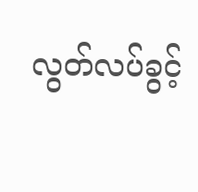လွတ်လပ်ခွင့်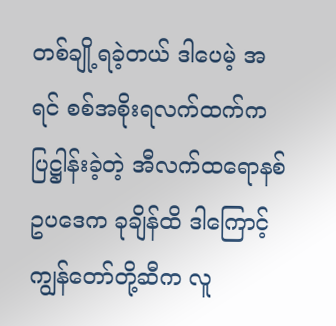တစ်ချို့ရခဲ့တယ် ဒါပေမဲ့ အရင် စစ်အစိုးရလက်ထက်က ပြဋ္ဌါန်းခဲ့တဲ့ အီလက်ထရောနစ်ဥပဒေက ခုချိန်ထိ ဒါကြောင့် ကျွန်တော်တို့ဆီက လူ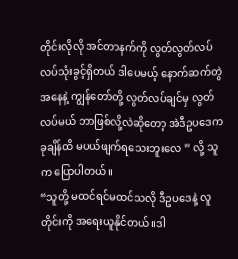တိုင်းလိုလို အင်တာနက်ကို လွတ်လွတ်လပ်လပ်သုံးခွင့်ရှိတယ် ဒါပေမယ့် နောက်ဆက်တွဲ အနေနဲ့ ကျွန်တော်တို့ လွတ်လပ်ချင်မှ လွတ်လပ်မယ် ဘာဖြစ်လို့လဲဆိုတော့ အဲဒီဥပဒေက ခုချိန်ထိ မပယ်ဖျက်ရသေးဘူးလေ ” လို့ သူက ပြောပါတယ်။
“သူတို့ မထင်ရင်မထင်သလို ဒီဥပဒေနဲ့ လူတိုင်းကို အရေးယူနိုင်တယ်။ဒါ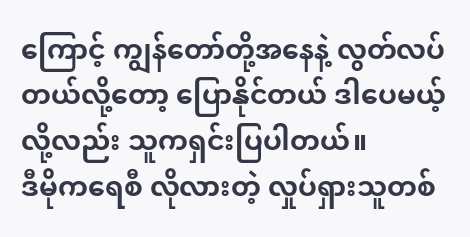ကြောင့် ကျွန်တော်တို့အနေနဲ့ လွတ်လပ်တယ်လို့တော့ ပြောနိုင်တယ် ဒါပေမယ့် လို့လည်း သူကရှင်းပြပါတယ်။
ဒီမိုကရေစီ လိုလားတဲ့ လှုပ်ရှားသူတစ်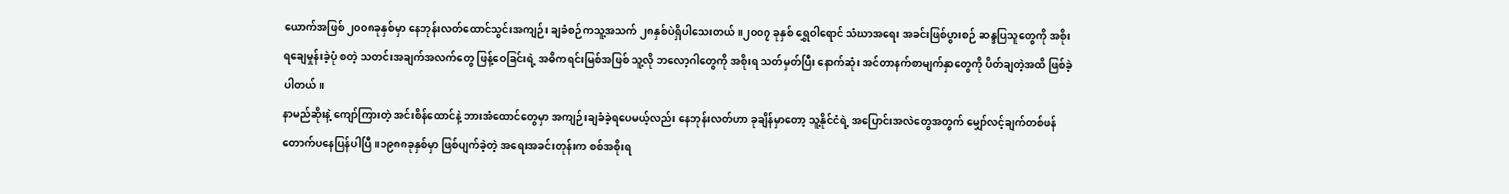ယောက်အဖြစ် ၂၀၀၈ခုနှစ်မှာ နေဘုန်းလတ်ထောင်သွင်းအကျဉ်း ချခံစဉ်ကသူ့အသက် ၂၈နှစ်ပဲရှိပါသေးတယ်။၂၀၀၇ ခုနှစ် ရွှေဝါရောင် သံဃာအရေး အခင်းဖြစ်ပွားစဉ် ဆန္ဒပြသူတွေကို အစိုးရချေမှုန်းခဲ့ပုံ စတဲ့ သတင်းအချက်အလက်တွေ ဖြန့်ဝေခြင်းရဲ့ အဓိကရင်းမြစ်အဖြစ် သူ့လို ဘလော့ဂါတွေကို အစိုးရ သတ်မှတ်ပြီး နောက်ဆုံး အင်တာနက်စာမျက်နှာတွေကို ပိတ်ချတဲ့အထိ ဖြစ်ခဲ့ပါတယ်။
နာမည်ဆိုးနဲ့ ကျော်ကြားတဲ့ အင်းစိန်ထောင်နဲ့ ဘားအံထောင်တွေမှာ အကျဉ်းချခံခဲ့ရပေမယ့်လည်း နေဘုန်းလတ်ဟာ ခုချိန်မှာတော့ သူ့နိုင်ငံရဲ့ အပြောင်းအလဲတွေအတွက် မျှော်လင့်ချက်တစ်ဖန် တောက်ပနေပြန်ပါပြီ။၁၉၈၈ခုနှစ်မှာ ဖြစ်ပျက်ခဲ့တဲ့ အရေးအခင်းတုန်းက စစ်အစိုးရ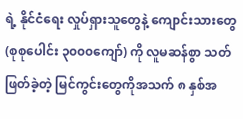ရဲ့ နိုင်ငံရေး လှုပ်ရှားသူတွေနဲ့ ကျောင်းသားတွေ (စုစုပေါင်း ၃၀၀၀ကျော်) ကို လူမဆန်စွာ သတ်ဖြတ်ခဲ့တဲ့ မြင်ကွင်းတွေကိုအသက် ၈ နှစ်အ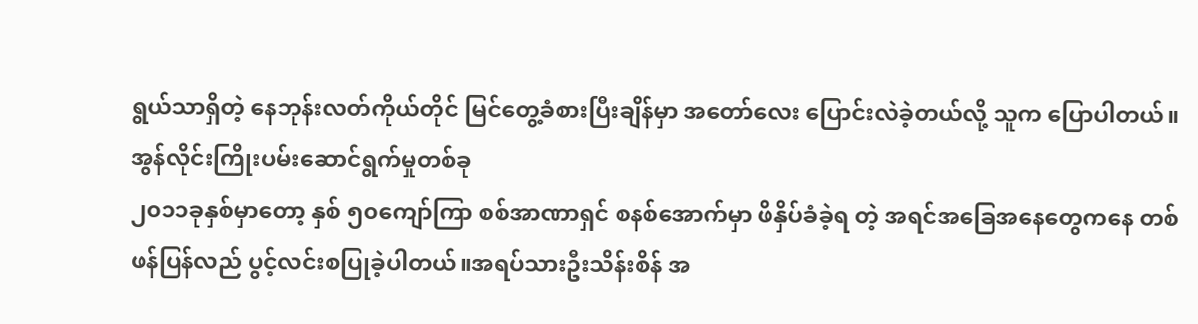ရွယ်သာရှိတဲ့ နေဘုန်းလတ်ကိုယ်တိုင် မြင်တွေ့ခံစားပြီးချိန်မှာ အတော်လေး ပြောင်းလဲခဲ့တယ်လို့ သူက ပြောပါတယ်။
အွန်လိုင်းကြိုးပမ်းဆောင်ရွက်မှုတစ်ခု
၂၀၁၁ခုနှစ်မှာတော့ နှစ် ၅၀ကျော်ကြာ စစ်အာဏာရှင် စနစ်အောက်မှာ ဖိနှိပ်ခံခဲ့ရ တဲ့ အရင်အခြေအနေတွေကနေ တစ်ဖန်ပြန်လည် ပွင့်လင်းစပြုခဲ့ပါတယ်။အရပ်သားဦးသိန်းစိန် အ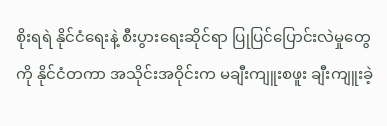စိုးရရဲ နိုင်ငံရေးနဲ့ စီးပွားရေးဆိုင်ရာ ပြုပြင်ပြောင်းလဲမှုတွေကို နိုင်ငံတကာ အသိုင်းအဝိုင်းက မချီးကျူးစဖူး ချီးကျူးခဲ့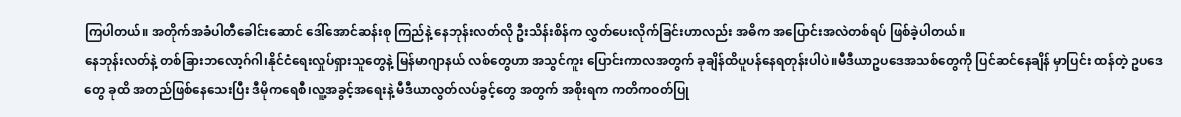ကြပါတယ်။ အတိုက်အခံပါတီခေါင်းဆောင် ဒေါ်အောင်ဆန်းစု ကြည်နဲ့ နေဘုန်းလတ်လို ဦးသိန်းစိန်က လွှတ်ပေးလိုက်ခြင်းဟာလည်း အဓိက အပြောင်းအလဲတစ်ရပ် ဖြစ်ခဲ့ပါတယ်။
နေဘုန်းလတ်နဲ့ တစ်ခြားဘလော့ဂ်ဂါ၊နိုင်ငံရေးလှုပ်ရှားသူတွေနဲ့ မြန်မာဂျာနယ် လစ်တွေဟာ အသွင်ကူး ပြောင်းကာလအတွက် ခုချိန်ထိပူပန်နေရတုန်းပါပဲ။မီဒီယာဥပဒေအသစ်တွေကို ပြင်ဆင်နေချိန် မှာပြင်း ထန်တဲ့ ဥပဒေတွေ ခုထိ အတည်ဖြစ်နေသေးပြီး ဒီမိုကရေစီ၊လူ့အခွင့်အရေးနဲ့ မီဒီယာလွတ်လပ်ခွင့်တွေ အတွက် အစိုးရက ကတိကဝတ်ပြု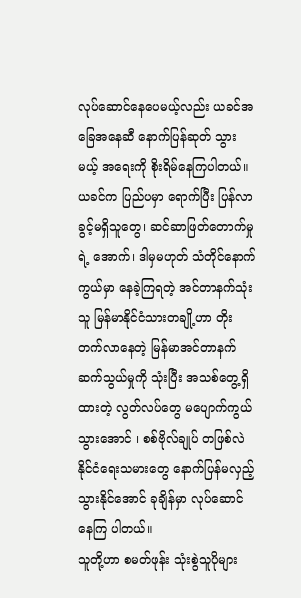လုပ်ဆောင်နေပေမယ့်လည်း ယခင်အခြေအနေဆီ နောက်ပြန်ဆုတ် သွားမယ့် အရေးကို စိုးရိမ်နေကြပါတယ်။
ယခင်က ပြည်ပမှာ ရောက်ပြီး ပြန်လာခွင့်မရှိသူတွေ၊ ဆင်ဆာဖြတ်တောက်မှုရဲ့ အောက်၊ ဒါမှမဟုတ် သံတိုင်နောက်ကွယ်မှာ နေခဲ့ကြရတဲ့ အင်တာနက်သုံးသူ မြန်မာနိုင်ငံသားတချို့ဟာ တိုးတက်လာနေတဲ့ မြန်မာအင်တာနက်ဆက်သွယ်မှုကို သုံးပြီး အသစ်တွေ့ရှိထားတဲ့ လွတ်လပ်တွေ မပျောက်ကွယ်သွားအောင် ၊ စစ်ဗိုလ်ချုပ် တဖြစ်လဲ နိုင်ငံရေးသမားတွေ နောက်ပြန်မလှည့်သွားနိုင်အောင် ခုချိန်မှာ လုပ်ဆောင်နေကြ ပါတယ်။
သူတို့ဟာ စမတ်ဖုန်း သုံးစွဲသူပိုများ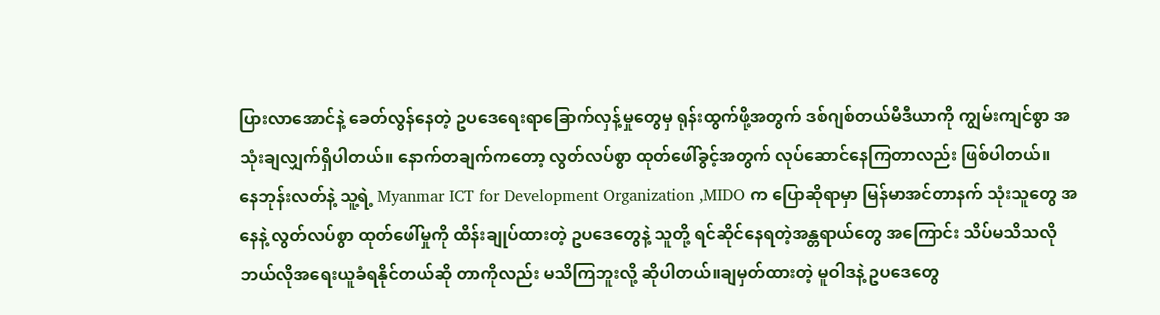ပြားလာအောင်နဲ့ ခေတ်လွန်နေတဲ့ ဥပဒေရေးရာခြောက်လှန့်မှုတွေမှ ရုန်းထွက်ဖို့အတွက် ဒစ်ဂျစ်တယ်မီဒီယာကို ကျွမ်းကျင်စွာ အသုံးချလျှက်ရှိပါတယ်။ နောက်တချက်ကတော့ လွတ်လပ်စွာ ထုတ်ဖေါ်ခွင့်အတွက် လုပ်ဆောင်နေကြတာလည်း ဖြစ်ပါတယ်။
နေဘုန်းလတ်နဲ့ သူ့ရဲ့ Myanmar ICT for Development Organization ,MIDO က ပြောဆိုရာမှာ မြန်မာအင်တာနက် သုံးသူတွေ အနေနဲ့ လွတ်လပ်စွာ ထုတ်ဖေါ်မှုကို ထိန်းချုပ်ထားတဲ့ ဥပဒေတွေနဲ့ သူတို့ ရင်ဆိုင်နေရတဲ့အန္တရာယ်တွေ အကြောင်း သိပ်မသိသလို ဘယ်လိုအရေးယူခံရနိုင်တယ်ဆို တာကိုလည်း မသိကြဘူးလို့ ဆိုပါတယ်။ချမှတ်ထားတဲ့ မူဝါဒနဲ့ ဥပဒေတွေ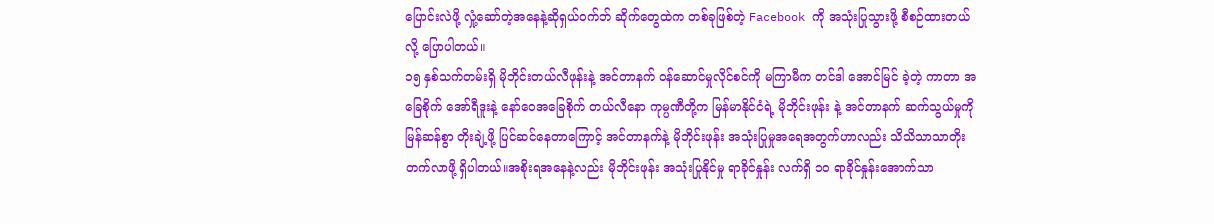ပြောင်းလဲဖို့ လှုံ့ဆော်တဲ့အနေနဲ့ဆိုရှယ်ဝက်ဘ် ဆိုက်တွေထဲက တစ်ခုဖြစ်တဲ့ Facebook ကို အသုံးပြုသွားဖို့ စီစဉ်ထားတယ်လို့ ပြောပါတယ်။
၁၅ နှစ်သက်တမ်းရှိ မိုဘိုင်းတယ်လီဖုန်းနဲ့ အင်တာနက် ၀န်ဆောင်မှုလိုင်စင်ကို မကြာမီက တင်ဒါ အောင်မြင် ခဲ့တဲ့ ကာတာ အခြေစိုက် အော်ရီဒူးနဲ့ နော်ဝေအခြေစိုက် တယ်လီနော ကုမ္ပဏီတို့က မြန်မာနိုင်ငံရဲ့ မိုဘိုင်းဖုန်း နဲ့ အင်တာနက် ဆက်သွယ်မှုကို မြန်ဆန်စွာ တိုးချဲ့ဖို့ ပြင်ဆင်နေတာကြောင့် အင်တာနက်နဲ့ မိုဘိုင်းဖုန်း အသုံးပြုမှုအရေအတွက်ဟာလည်း သိသိသာသာတိုးတက်လာဖို့ ရှိပါတယ်။အစိုးရအနေနဲ့လည်း မိုဘိုင်းဖုန်း အသုံးပြုနိုင်မှု ရာခိုင်နှုန်း လက်ရှိ ၁၀ ရာခိုင်နှုန်းအောက်သာ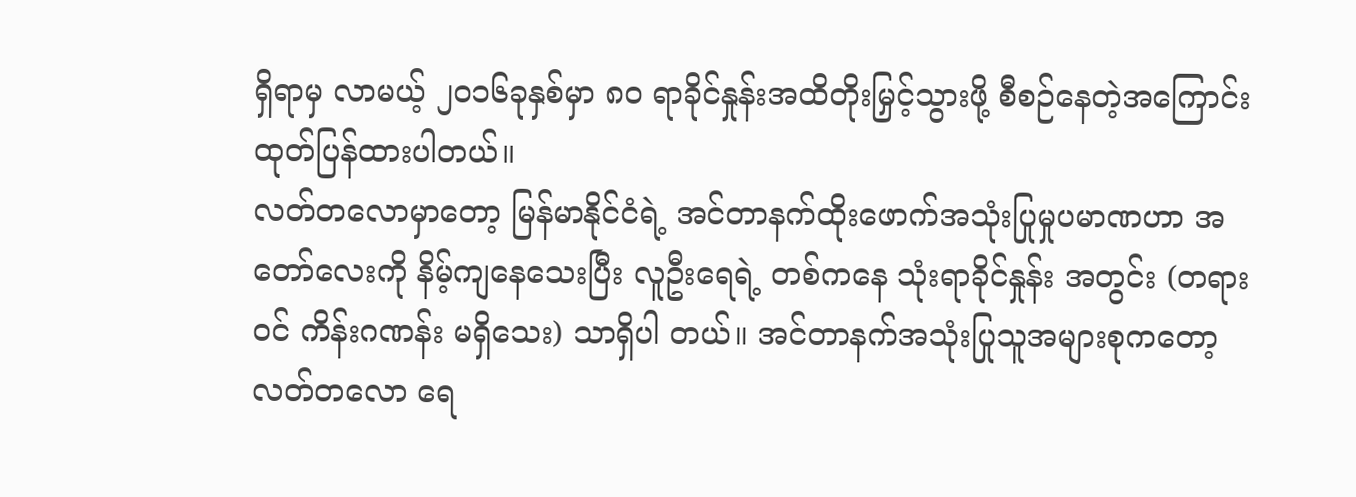ရှိရာမှ လာမယ့် ၂၀၁၆ခုနှစ်မှာ ၈၀ ရာခိုင်နှုန်းအထိတိုးမြှင့်သွားဖို့ စီစဉ်နေတဲ့အကြောင်း ထုတ်ပြန်ထားပါတယ်။
လတ်တလောမှာတော့ မြန်မာနိုင်ငံရဲ့ အင်တာနက်ထိုးဖောက်အသုံးပြုမှုပမာဏဟာ အတော်လေးကို နိမ့်ကျနေသေးပြီး လူဦးရေရဲ့ တစ်ကနေ သုံးရာခိုင်နှုန်း အတွင်း (တရားဝင် ကိန်းဂဏန်း မရှိသေး) သာရှိပါ တယ်။ အင်တာနက်အသုံးပြုသူအများစုကတော့ လတ်တလော ရေ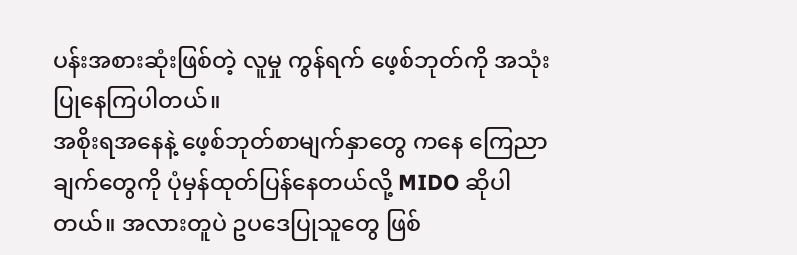ပန်းအစားဆုံးဖြစ်တဲ့ လူမှု ကွန်ရက် ဖေ့စ်ဘုတ်ကို အသုံးပြုနေကြပါတယ်။
အစိုးရအနေနဲ့ ဖေ့စ်ဘုတ်စာမျက်နှာတွေ ကနေ ကြေညာချက်တွေကို ပုံမှန်ထုတ်ပြန်နေတယ်လို့ MIDO ဆိုပါတယ်။ အလားတူပဲ ဥပဒေပြုသူတွေ ဖြစ်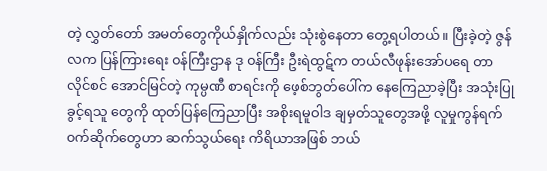တဲ့ လွှတ်တော် အမတ်တွေကိုယ်နှိုက်လည်း သုံးစွဲနေတာ တွေ့ရပါတယ်။ ပြီးခဲ့တဲ့ ဇွန်လက ပြန်ကြားရေး ၀န်ကြီးဌာန ဒု ၀န်ကြီး ဦးရဲထွဋ်က တယ်လီဖုန်းအော်ပရေ တာလိုင်စင် အောင်မြင်တဲ့ ကုမ္ပဏီ စာရင်းကို ဖေ့စ်ဘွတ်ပေါ်က နေကြေညာခဲ့ပြီး အသုံးပြုခွင့်ရသူ တွေကို ထုတ်ပြန်ကြေညာပြီး အစိုးရမူဝါဒ ချမှတ်သူတွေအဖို့ လူမှုကွန်ရက် ၀က်ဆိုက်တွေဟာ ဆက်သွယ်ရေး ကိရိယာအဖြစ် ဘယ်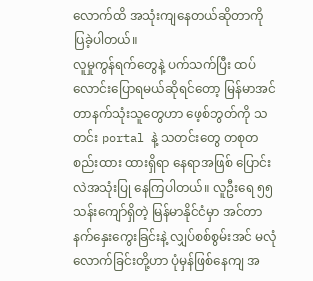လောက်ထိ အသုံးကျနေတယ်ဆိုတာကို ပြခဲ့ပါတယ်။
လူမှုကွန်ရက်တွေနဲ့ ပက်သက်ပြီး ထပ်လောင်းပြောရမယ်ဆိုရင်တော့ မြန်မာအင်တာနက်သုံးသူတွေဟာ ဖေ့စ်ဘွတ်ကို သတင်း portal နဲ့ သတင်းတွေ တစုတစည်းထား ထားရှိရာ နေရာအဖြစ် ပြောင်းလဲအသုံးပြု နေကြပါတယ်။ လူဦးရေ ၅၅သန်းကျော်ရှိတဲ့ မြန်မာနိုင်ငံမှာ အင်တာနက်နှေးကွေးခြင်းနဲ့ လျှပ်စစ်စွမ်းအင် မလုံလောက်ခြင်းတို့ဟာ ပုံမှန်ဖြစ်နေကျ အ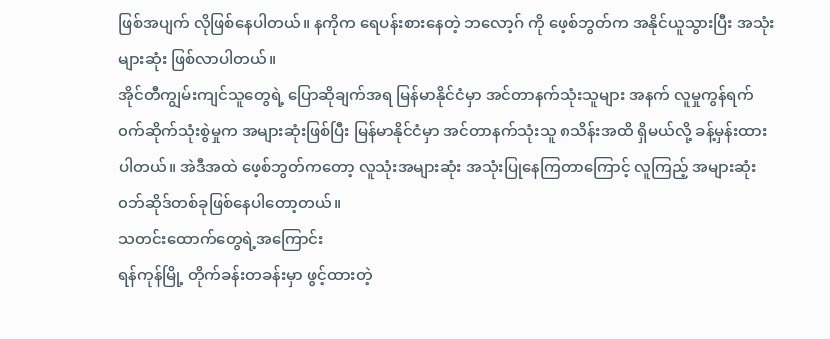ဖြစ်အပျက် လိုဖြစ်နေပါတယ်။ နကိုက ရေပန်းစားနေတဲ့ ဘလော့ဂ် ကို ဖေ့စ်ဘွတ်က အနိုင်ယူသွားပြီး အသုံးများဆုံး ဖြစ်လာပါတယ်။
အိုင်တီကျွမ်းကျင်သူတွေရဲ့ ပြောဆိုချက်အရ မြန်မာနိုင်ငံမှာ အင်တာနက်သုံးသူများ အနက် လူမှုကွန်ရက် ၀က်ဆိုက်သုံးစွဲမှုက အများဆုံးဖြစ်ပြီး မြန်မာနိုင်ငံမှာ အင်တာနက်သုံးသူ ၈သိန်းအထိ ရှိမယ်လို့ ခန့်မှန်းထားပါတယ်။ အဲဒီအထဲ ဖေ့စ်ဘွတ်ကတော့ လူသုံးအများဆုံး အသုံးပြုနေကြတာကြောင့် လူကြည့် အများဆုံး ၀ဘ်ဆိုဒ်တစ်ခုဖြစ်နေပါတော့တယ်။
သတင်းထောက်တွေရဲ့အကြောင်း
ရန်ကုန်မြို့ တိုက်ခန်းတခန်းမှာ ဖွင့်ထားတဲ့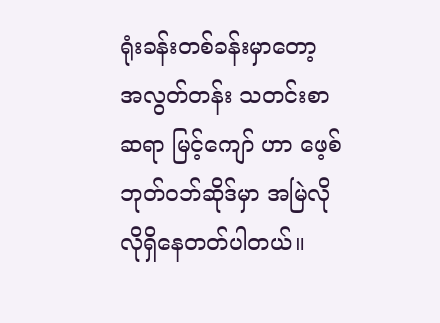ရုံးခန်းတစ်ခန်းမှာတော့ အလွတ်တန်း သတင်းစာဆရာ မြင့်ကျော် ဟာ ဖေ့စ်ဘုတ်ဝဘ်ဆိုဒ်မှာ အမြဲလိုလိုရှိနေတတ်ပါတယ်။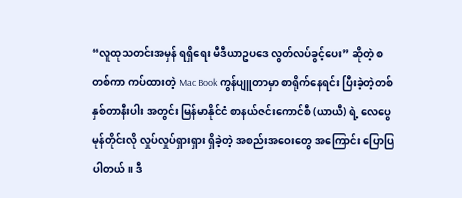“လူထုသတင်းအမှန် ရရှိရေး မီဒီယာဥပဒေ လွတ်လပ်ခွင့်ပေး” ဆိုတဲ့ စတစ်ကာ ကပ်ထားတဲ့ Mac Book ကွန်ပျူတာမှာ စာရိုက်နေရင်း ပြီးခဲ့တဲ့တစ် နှစ်တာနီးပါး အတွင်း မြန်မာနိုင်ငံ စာနယ်ဇင်းကောင်စီ (ယာယီ) ရဲ့ လေပွေမုန်တိုင်းလို လှုပ်လှုပ်ရှားရှား ရှိခဲ့တဲ့ အစည်းအဝေးတွေ အကြောင်း ပြောပြပါတယ်။ ဒီ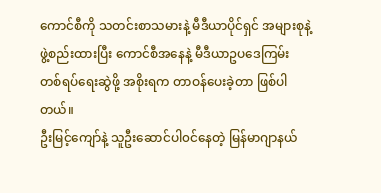ကောင်စီကို သတင်းစာသမားနဲ့ မီဒီယာပိုင်ရှင် အများစုနဲ့ ဖွဲ့စည်းထားပြီး ကောင်စီအနေနဲ့ မီဒီယာဥပဒေကြမ်း တစ်ရပ်ရေးဆွဲဖို့ အစိုးရက တာဝန်ပေးခဲ့တာ ဖြစ်ပါတယ်။
ဦးမြင့်ကျော်နဲ့ သူဦးဆောင်ပါ၀င်နေတဲ့ မြန်မာဂျာနယ်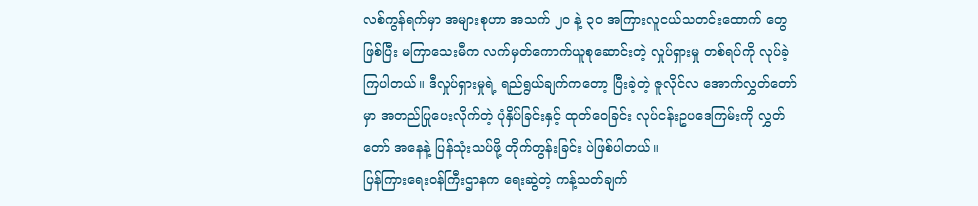လစ်ကွန်ရက်မှာ အများစုဟာ အသက် ၂၀ နဲ့ ၃၀ အကြားလူငယ်သတင်းထောက် တွေဖြစ်ပြီး မကြာသေးမီက လက်မှတ်ကောက်ယူစုဆောင်းတဲ့ လှုပ်ရှားမှု တစ်ရပ်ကို လုပ်ခဲ့ကြပါတယ်။ ဒီလှုပ်ရှားမှုရဲ့ ရည်ရွယ်ချက်ကတော့ ပြီးခဲ့တဲ့ ဇူလိုင်လ အောက်လွှတ်တော်မှာ အတည်ပြုပေးလိုက်တဲ့ ပုံနှိပ်ခြင်းနှင့် ထုတ်ဝေခြင်း လုပ်ငန်းဥပဒေကြမ်းကို လွှတ်တော် အနေနဲ့ ပြန်သုံးသပ်ဖို့ တိုက်တွန်းခြင်း ပဲဖြစ်ပါတယ်။
ပြန်ကြားရေးဝန်ကြီးဌာနက ရေးဆွဲတဲ့ ကန့်သတ်ချက်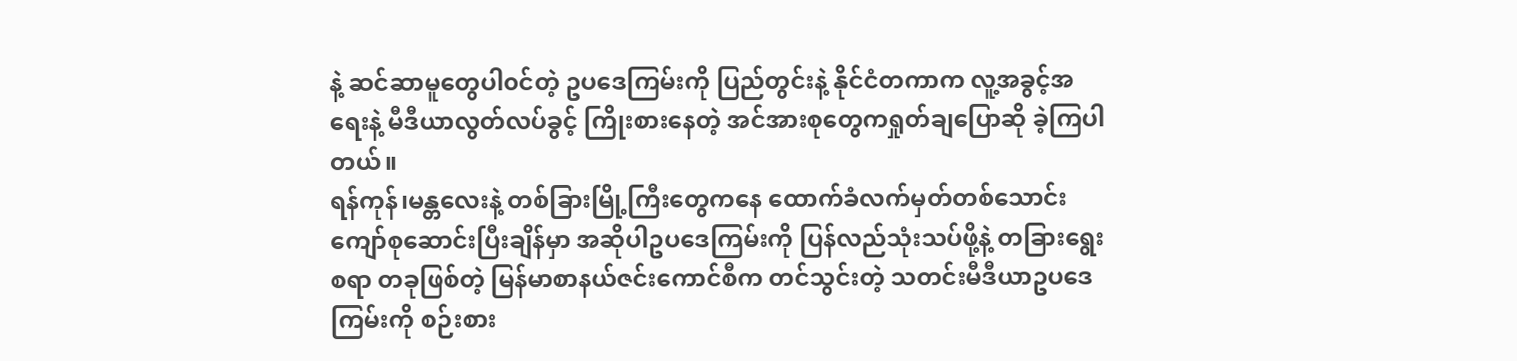နဲ့ ဆင်ဆာမူတွေပါ၀င်တဲ့ ဥပဒေကြမ်းကို ပြည်တွင်းနဲ့ နိုင်ငံတကာက လူ့အခွင့်အရေးနဲ့ မီဒီယာလွတ်လပ်ခွင့် ကြိုးစားနေတဲ့ အင်အားစုတွေကရှုတ်ချပြောဆို ခဲ့ကြပါတယ်။
ရန်ကုန်၊မန္တလေးနဲ့ တစ်ခြားမြို့ကြီးတွေကနေ ထောက်ခံလက်မှတ်တစ်သောင်းကျော်စုဆောင်းပြီးချိန်မှာ အဆိုပါဥပဒေကြမ်းကို ပြန်လည်သုံးသပ်ဖို့နဲ့ တခြားရွေးစရာ တခုဖြစ်တဲ့ မြန်မာစာနယ်ဇင်းကောင်စီက တင်သွင်းတဲ့ သတင်းမီဒီယာဥပဒေကြမ်းကို စဉ်းစား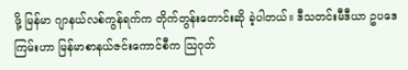ဖို့ မြန်မာ ဂျာနယ်လစ်ကွန်ရက်က တိုက်တွန်းတောင်းဆို ခဲ့ပါတယ်။ ဒီသတင်းမီဒီယာ ဥပဒေကြမ်းဟာ မြန်မာစာနယ်ဇင်းကောင်စီက သြဂုတ်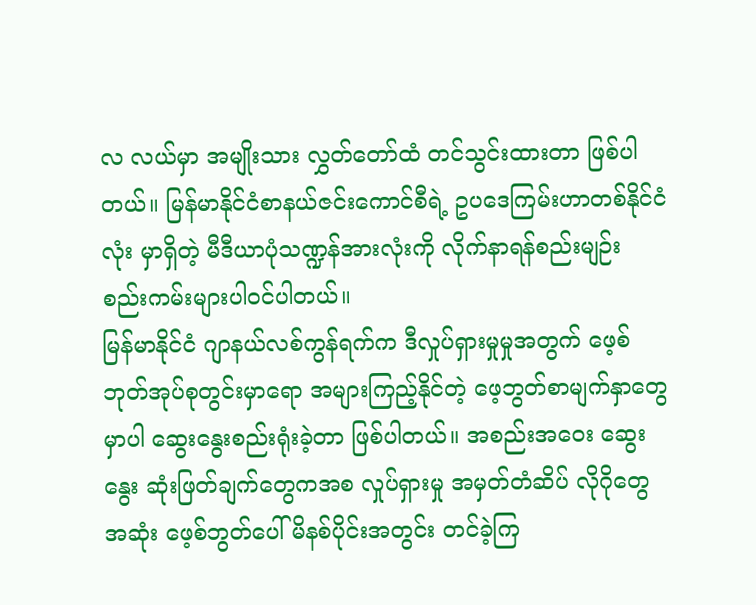လ လယ်မှာ အမျိုးသား လွှတ်တော်ထံ တင်သွင်းထားတာ ဖြစ်ပါတယ်။ မြန်မာနိုင်ငံစာနယ်ဇင်းကောင်စီရဲ့ ဥပဒေကြမ်းဟာတစ်နိုင်ငံ လုံး မှာရှိတဲ့ မီဒီယာပုံသဏ္ဍန်အားလုံးကို လိုက်နာရန်စည်းမျဉ်း စည်းကမ်းများပါ၀င်ပါတယ်။
မြန်မာနိုင်ငံ ဂျာနယ်လစ်ကွန်ရက်က ဒီလှုပ်ရှားမှုမှုအတွက် ဖေ့စ်ဘုတ်အုပ်စုတွင်းမှာရော အများကြည့်နိုင်တဲ့ ဖေ့ဘွတ်စာမျက်နှာတွေမှာပါ ဆွေးနွေးစည်းရုံးခဲ့တာ ဖြစ်ပါတယ်။ အစည်းအဝေး ဆွေးနွေး ဆုံးဖြတ်ချက်တွေကအစ လှုပ်ရှားမှု အမှတ်တံဆိပ် လိုဂိုတွေ အဆုံး ဖေ့စ်ဘွတ်ပေါ် မိနစ်ပိုင်းအတွင်း တင်ခဲ့ကြ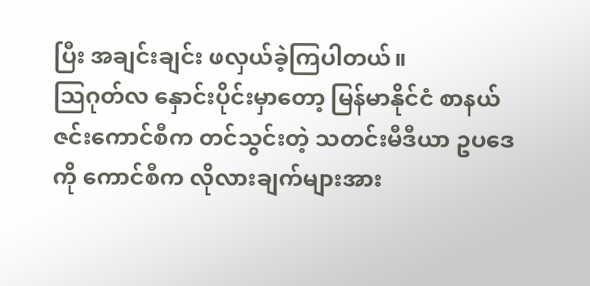ပြီး အချင်းချင်း ဖလှယ်ခဲ့ကြပါတယ်။
သြဂုတ်လ နှောင်းပိုင်းမှာတော့ မြန်မာနိုင်ငံ စာနယ်ဇင်းကောင်စီက တင်သွင်းတဲ့ သတင်းမီဒီယာ ဥပဒေကို ကောင်စီက လိုလားချက်များအား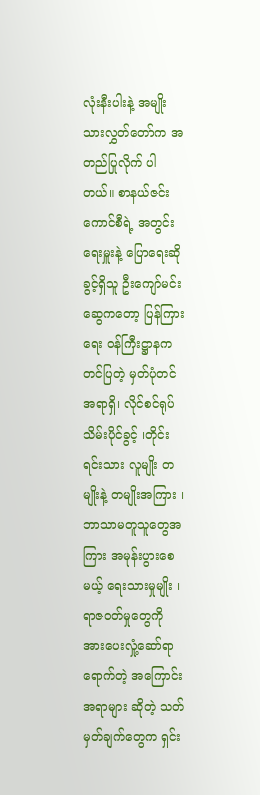လုံးနီးပါးနဲ့ အမျိုးသားလွှတ်တော်က အတည်ပြုလိုက် ပါတယ်။ စာနယ်ဇင်း ကောင်စီရဲ့ အတွင်းရေးမှူးနဲ့ ပြောရေးဆိုခွင့်ရှိသူ ဦးကျော်မင်းဆွေကတော့ ပြန်ကြားရေး ၀န်ကြီးဋ္ဌာနက တင်ပြတဲ့ မှတ်ပုံတင်အရာရှိ၊ လိုင်စင်ရုပ်သိမ်းပိုင်ခွင့် ၊တိုင်းရင်းသား လူမျိုး တမျိုးနဲ့ တမျိုးအကြား ၊ ဘာသာမတူသူတွေအကြား အမုန်းပွားစေမယ့် ရေးသားမှုမျိုး ၊ ရာဇဝတ်မှုတွေကို အားပေးလှုံ့ဆော်ရာ ရောက်တဲ့ အကြောင်းအရာများ ဆိုတဲ့ သတ်မှတ်ချက်တွေက ရှင်း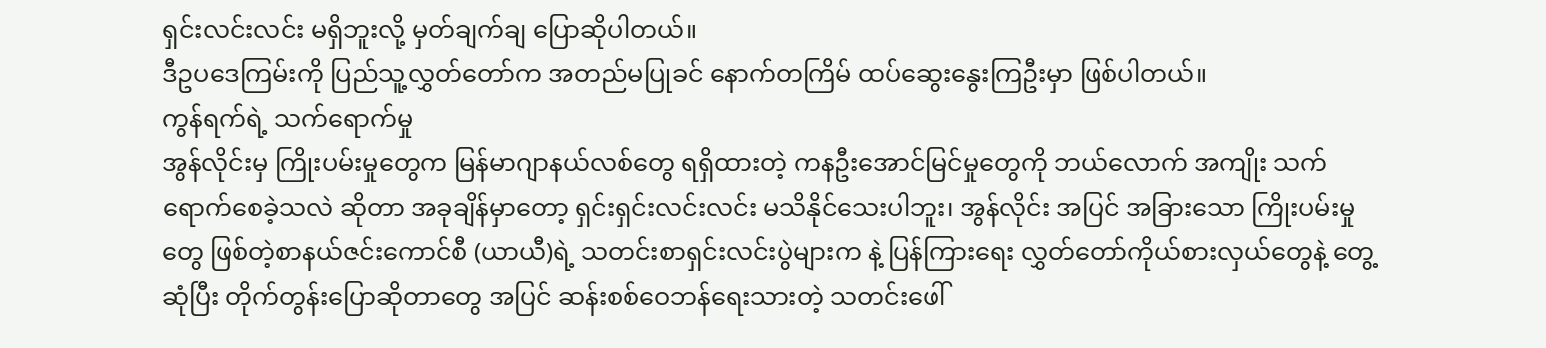ရှင်းလင်းလင်း မရှိဘူးလို့ မှတ်ချက်ချ ပြောဆိုပါတယ်။
ဒီဥပဒေကြမ်းကို ပြည်သူ့လွှတ်တော်က အတည်မပြုခင် နောက်တကြိမ် ထပ်ဆွေးနွေးကြဦးမှာ ဖြစ်ပါတယ်။
ကွန်ရက်ရဲ့ သက်ရောက်မှု
အွန်လိုင်းမှ ကြိုးပမ်းမှုတွေက မြန်မာဂျာနယ်လစ်တွေ ရရှိထားတဲ့ ကနဦးအောင်မြင်မှုတွေကို ဘယ်လောက် အကျိုး သက်ရောက်စေခဲ့သလဲ ဆိုတာ အခုချိန်မှာတော့ ရှင်းရှင်းလင်းလင်း မသိနိုင်သေးပါဘူး၊ အွန်လိုင်း အပြင် အခြားသော ကြိုးပမ်းမှုတွေ ဖြစ်တဲ့စာနယ်ဇင်းကောင်စီ (ယာယီ)ရဲ့ သတင်းစာရှင်းလင်းပွဲများက နဲ့ ပြန်ကြားရေး လွှတ်တော်ကိုယ်စားလှယ်တွေနဲ့ တွေ့ဆုံပြီး တိုက်တွန်းပြောဆိုတာတွေ အပြင် ဆန်းစစ်ဝေဘန်ရေးသားတဲ့ သတင်းဖေါ်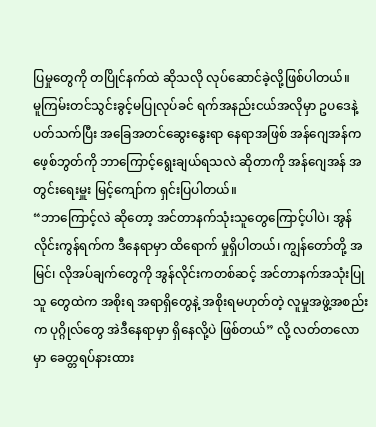ပြမှုတွေကို တပြိုင်နက်ထဲ ဆိုသလို လုပ်ဆောင်ခဲ့လို့ဖြစ်ပါတယ်။
မူကြမ်းတင်သွင်းခွင့်မပြုလုပ်ခင် ရက်အနည်းငယ်အလိုမှာ ဥပဒေနဲ့ ပတ်သက်ပြီး အခြေအတင်ဆွေးနွေးရာ နေရာအဖြစ် အန်ဂျေအန်က ဖေ့စ်ဘွတ်ကို ဘာကြောင့်ရွေးချယ်ရသလဲ ဆိုတာကို အန်ဂျေအန် အတွင်းရေးမှူး မြင့်ကျော်က ရှင်းပြပါတယ်။
“ဘာကြောင့်လဲ ဆိုတော့ အင်တာနက်သုံးသူတွေကြောင့်ပါပဲ၊ အွန်လိုင်းကွန်ရက်က ဒီနေရာမှာ ထိရောက် မှုရှိပါတယ်၊ ကျွန်တော်တို့ အမြင်၊ လိုအပ်ချက်တွေကို အွန်လိုင်းကတစ်ဆင့် အင်တာနက်အသုံးပြုသူ တွေထဲက အစိုးရ အရာရှိတွေနဲ့ အစိုးရမဟုတ်တဲ့ လူမှုအဖွဲ့အစည်းက ပုဂ္ဂိုလ်တွေ အဲဒီနေရာမှာ ရှိနေလို့ပဲ ဖြစ်တယ်” လို့ လတ်တလောမှာ ခေတ္တရပ်နားထား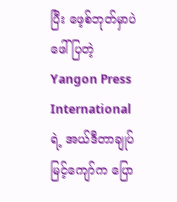ပြီး ဖေ့စ်ဘုတ်မှာပဲ ဖေါ်ပြတဲ့ Yangon Press International ရဲ့ အယ်ဒီတာချုပ် မြင့်ကျော်က ပြော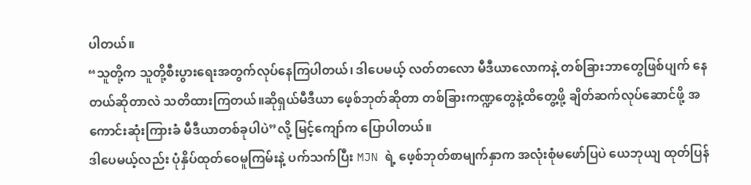ပါတယ်။
“သူတို့က သူတို့စီးပွားရေးအတွက်လုပ်နေကြပါတယ်၊ ဒါပေမယ့် လတ်တလော မီဒီယာလောကနဲ့ တစ်ခြားဘာတွေဖြစ်ပျက် နေတယ်ဆိုတာလဲ သတိထားကြတယ်။ဆိုရှယ်မီဒီယာ ဖေ့စ်ဘုတ်ဆိုတာ တစ်ခြားကဏ္ဍတွေနဲ့ထိတွေ့ဖို့ ချိတ်ဆက်လုပ်ဆောင်ဖို့ အကောင်းဆုံးကြားခံ မီဒီယာတစ်ခုပါပဲ”လို့ မြင့်ကျော်က ပြောပါတယ်။
ဒါပေမယ့်လည်း ပုံနှိပ်ထုတ်ဝေမူကြမ်းနဲ့ ပက်သက်ပြီး MJN ရဲ့ ဖေ့စ်ဘုတ်စာမျက်နှာက အလုံးစုံမဖော်ပြပဲ ယေဘုယျ ထုတ်ပြန်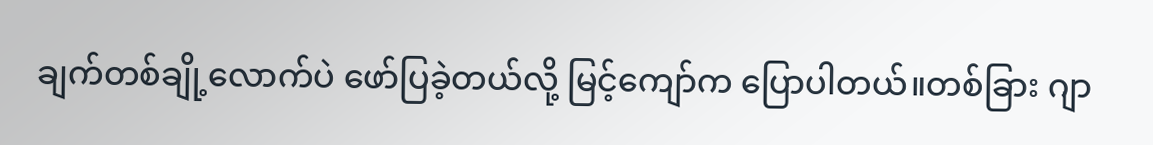ချက်တစ်ချို့လောက်ပဲ ဖော်ပြခဲ့တယ်လို့ မြင့်ကျော်က ပြောပါတယ်။တစ်ခြား ဂျာ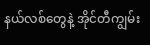နယ်လစ်တွေနဲ့ အိုင်တီကျွမ်း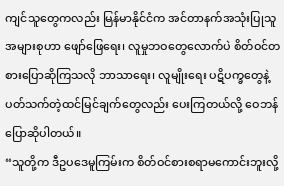ကျင်သူတွေကလည်း မြန်မာနိုင်ငံက အင်တာနက်အသုံးပြုသူအများစုဟာ ဖျော်ဖြေရေး၊ လူမှုဘဝတွေလောက်ပဲ စိတ်ဝင်တစားပြောဆိုကြသလို ဘာသာရေး၊ လူမျိုးရေး ပဋိပက္ခတွေနဲ့ ပတ်သက်တဲ့ထင်မြင်ချက်တွေလည်း ပေးကြတယ်လို့ ဝေဘန်ပြောဆိုပါတယ်။
“သူတို့က ဒီဥပဒေမူကြမ်းက စိတ်ဝင်စားစရာမကောင်းဘူးလို့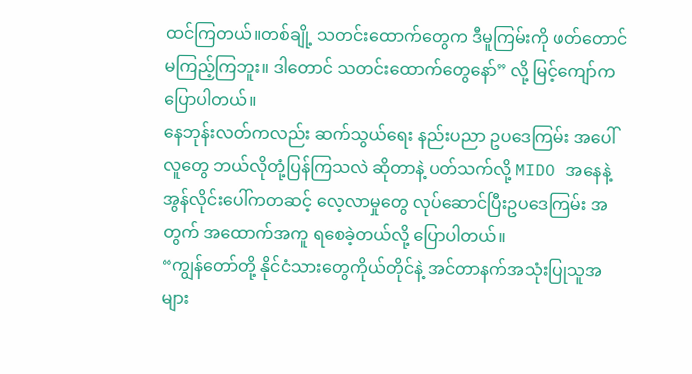ထင်ကြတယ်။တစ်ချို့ သတင်းထောက်တွေက ဒီမူကြမ်းကို ဖတ်တောင်မကြည့်ကြဘူး။ ဒါတောင် သတင်းထောက်တွေနော်” လို့ မြင့်ကျော်က ပြောပါတယ်။
နေဘုန်းလတ်ကလည်း ဆက်သွယ်ရေး နည်းပညာ ဥပဒေကြမ်း အပေါ် လူတွေ ဘယ်လိုတုံ့ပြန်ကြသလဲ ဆိုတာနဲ့ ပတ်သက်လို့ MIDO အနေနဲ့ အွန်လိုင်းပေါ်ကတဆင့် လေ့လာမှုတွေ လုပ်ဆောင်ပြီးဥပဒေကြမ်း အတွက် အထောက်အကူ ရစေခဲ့တယ်လို့ ပြောပါတယ်။
“ကျွန်တော်တို့ နိုင်ငံသားတွေကိုယ်တိုင်နဲ့ အင်တာနက်အသုံးပြုသူအများ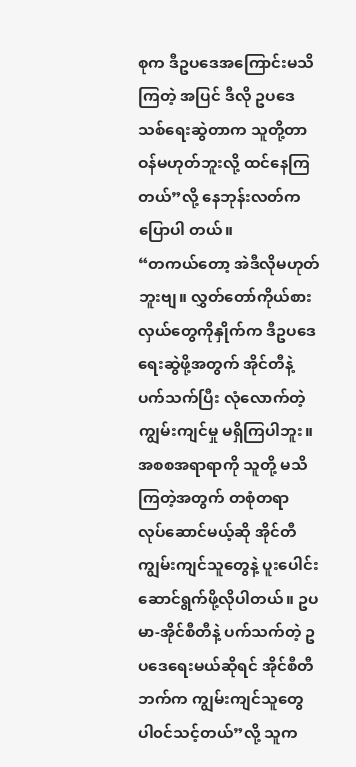စုက ဒီဥပဒေအကြောင်းမသိကြတဲ့ အပြင် ဒီလို ဥပဒေသစ်ရေးဆွဲတာက သူတို့တာဝန်မဟုတ်ဘူးလို့ ထင်နေကြတယ်”လို့ နေဘုန်းလတ်က ပြောပါ တယ်။
“တကယ်တော့ အဲဒီလိုမဟုတ်ဘူးဗျ။ လွှတ်တော်ကိုယ်စားလှယ်တွေကိုနှိုက်က ဒီဥပဒေရေးဆွဲဖို့အတွက် အိုင်တီနဲ့ ပက်သက်ပြီး လုံလောက်တဲ့ ကျွမ်းကျင်မှု မရှိကြပါဘူး။ အစစအရာရာကို သူတို့ မသိကြတဲ့အတွက် တစုံတရာ လုပ်ဆောင်မယ့်ဆို အိုင်တီကျွမ်းကျင်သူတွေနဲ့ ပူးပေါင်းဆောင်ရွက်ဖို့လိုပါတယ်။ ဥပမာ-အိုင်စီတီနဲ့ ပက်သက်တဲ့ ဥပဒေရေးမယ်ဆိုရင် အိုင်စီတီဘက်က ကျွမ်းကျင်သူတွေ ပါ၀င်သင့်တယ်”လို့ သူက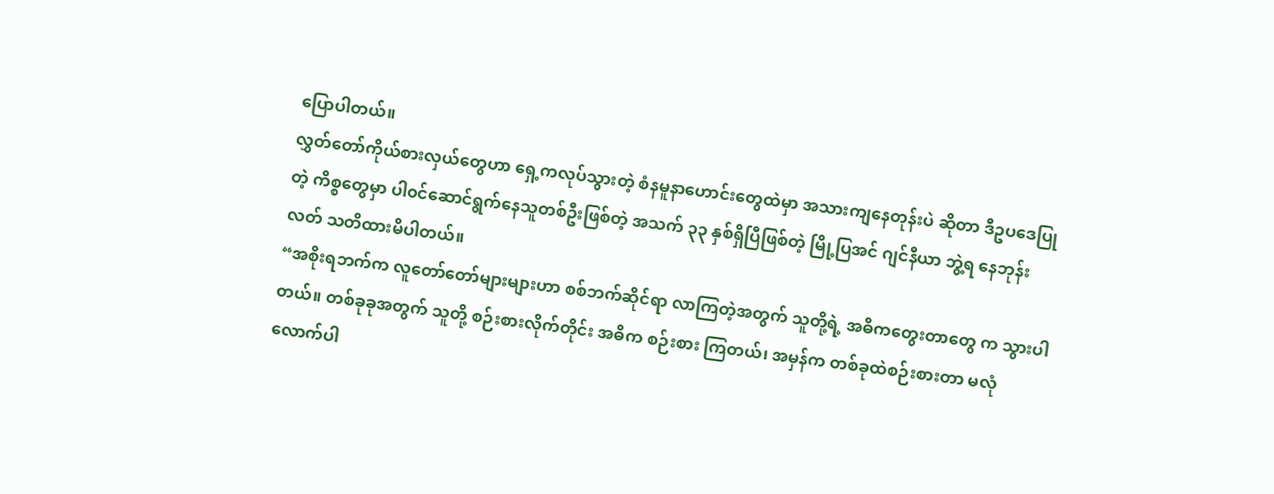ပြောပါတယ်။
လွှတ်တော်ကိုယ်စားလှယ်တွေဟာ ရှေ့ကလုပ်သွားတဲ့ စံနမူနာဟောင်းတွေထဲမှာ အသားကျနေတုန်းပဲ ဆိုတာ ဒီဥပဒေပြုတဲ့ ကိစ္စတွေမှာ ပါ၀င်ဆောင်ရွက်နေသူတစ်ဦးဖြစ်တဲ့ အသက် ၃၃ နှစ်ရှိပြီဖြစ်တဲ့ မြို့ပြအင် ဂျင်နီယာ ဘွဲ့ရ နေဘုန်းလတ် သတိထားမိပါတယ်။
“အစိုးရဘက်က လူတော်တော်များများဟာ စစ်ဘက်ဆိုင်ရာ လာကြတဲ့အတွက် သူတို့ရဲ့ အဓိကတွေးတာတွေ က သွားပါတယ်။ တစ်ခုခုအတွက် သူတို့ စဉ်းစားလိုက်တိုင်း အဓိက စဉ်းစား ကြတယ်၊ အမှန်က တစ်ခုထဲစဉ်းစားတာ မလုံလောက်ပါ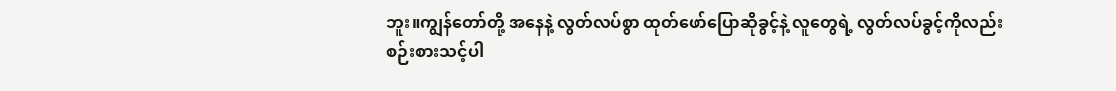ဘူး။ကျွန်တော်တို့ အနေနဲ့ လွတ်လပ်စွာ ထုတ်ဖော်ပြောဆိုခွင့်နဲ့ လူတွေရဲ့ လွတ်လပ်ခွင့်ကိုလည်း စဉ်းစားသင့်ပါ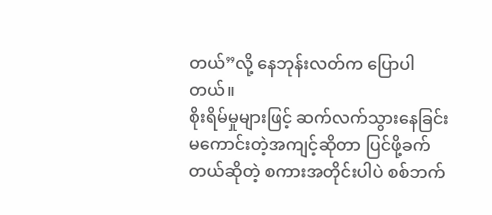တယ်”လို့ နေဘုန်းလတ်က ပြောပါတယ်။
စိုးရိမ်မှုများဖြင့် ဆက်လက်သွားနေခြင်း
မကောင်းတဲ့အကျင့်ဆိုတာ ပြင်ဖို့ခက်တယ်ဆိုတဲ့ စကားအတိုင်းပါပဲ စစ်ဘက်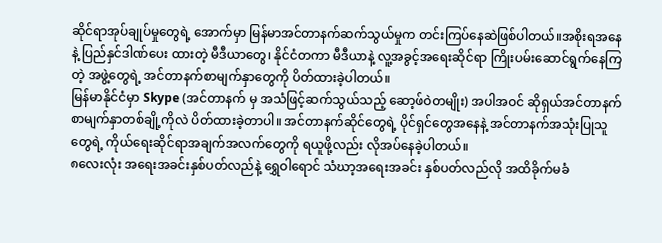ဆိုင်ရာအုပ်ချုပ်မှုတွေရဲ့ အောက်မှာ မြန်မာအင်တာနက်ဆက်သွယ်မှုက တင်းကြပ်နေဆဲဖြစ်ပါတယ်။အစိုးရအနေနဲ့ ပြည်နှင်ဒါဏ်ပေး ထားတဲ့ မီဒီယာတွေ၊ နိုင်ငံတကာ မီဒီယာနဲ့ လူ့အခွင့်အရေးဆိုင်ရာ ကြိုးပမ်းဆောင်ရွက်နေကြတဲ့ အဖွဲ့တွေရဲ့ အင်တာနက်စာမျက်နှာတွေကို ပိတ်ထားခဲ့ပါတယ်။
မြန်မာနိုင်ငံမှာ Skype (အင်တာနက် မှ အသံဖြင့်ဆက်သွယ်သည့် ဆော့ဖ်ဝဲတမျိုး) အပါအဝင် ဆိုရှယ်အင်တာနက် စာမျက်နှာတစ်ချို့ကိုလဲ ပိတ်ထားခဲ့တာပါ။ အင်တာနက်ဆိုင်တွေရဲ့ ပိုင်ရှင်တွေအနေနဲ့ အင်တာနက်အသုံးပြုသူတွေရဲ့ ကိုယ်ရေးဆိုင်ရာအချက်အလက်တွေကို ရယူဖို့လည်း လိုအပ်နေခဲ့ပါတယ်။
၈လေးလုံး အရေးအခင်းနှစ်ပတ်လည်နဲ့ ရွှေဝါရောင် သံဃာ့အရေးအခင်း နှစ်ပတ်လည်လို အထိခိုက်မခံ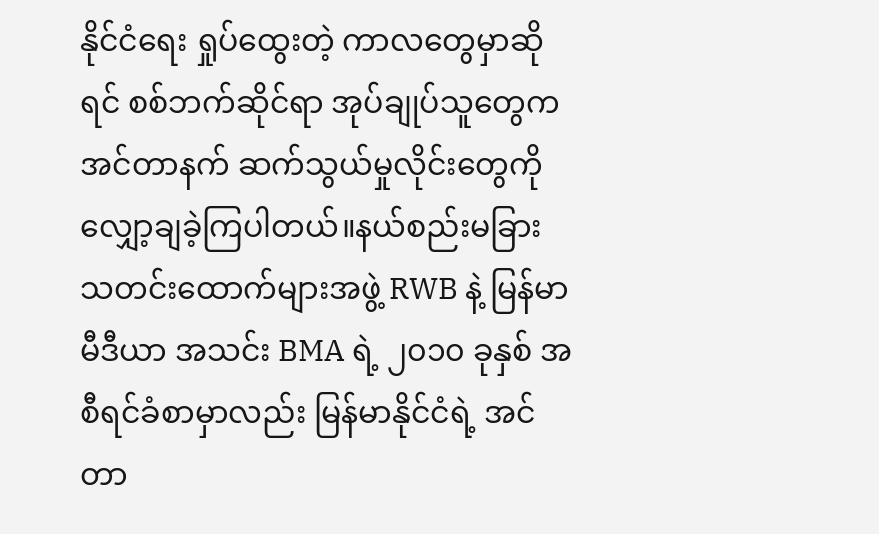နိုင်ငံရေး ရှုပ်ထွေးတဲ့ ကာလတွေမှာဆိုရင် စစ်ဘက်ဆိုင်ရာ အုပ်ချုပ်သူတွေက အင်တာနက် ဆက်သွယ်မှုလိုင်းတွေကို လျှော့ချခဲ့ကြပါတယ်။နယ်စည်းမခြား သတင်းထောက်များအဖွဲ့ RWB နဲ့ မြန်မာမီဒီယာ အသင်း BMA ရဲ့ ၂၀၁၀ ခုနှစ် အစီရင်ခံစာမှာလည်း မြန်မာနိုင်ငံရဲ့ အင်တာ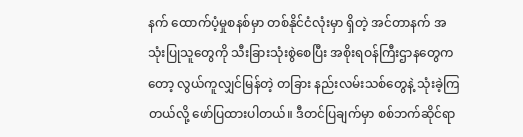နက် ထောက်ပံ့မှုစနစ်မှာ တစ်နိုင်ငံလုံးမှာ ရှိတဲ့ အင်တာနက် အသုံးပြုသူတွေကို သီးခြားသုံးစွဲစေပြီး အစိုးရဝန်ကြီးဌာနတွေကတော့ လွယ်ကူလျှင်မြန်တဲ့ တခြား နည်းလမ်းသစ်တွေနဲ့ သုံးခဲ့ကြတယ်လို့ ဖော်ပြထားပါတယ်။ ဒီတင်ပြချက်မှာ စစ်ဘက်ဆိုင်ရာ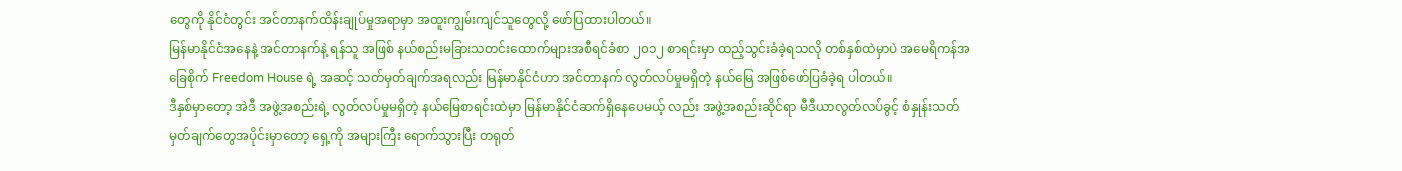တွေကို နိုင်ငံတွင်း အင်တာနက်ထိန်းချုပ်မှုအရာမှာ အထူးကျွမ်းကျင်သူတွေလို့ ဖော်ပြထားပါတယ်။
မြန်မာနိုင်ငံအနေနဲ့ အင်တာနက်နဲ့ ရန်သူ အဖြစ် နယ်စည်းမခြားသတင်းထောက်များအစီရင်ခံစာ ၂၀၁၂ စာရင်းမှာ ထည့်သွင်းခံခဲ့ရသလို တစ်နှစ်ထဲမှာပဲ အမေရိကန်အခြေစိုက် Freedom House ရဲ့ အဆင့် သတ်မှတ်ချက်အရလည်း မြန်မာနိုင်ငံဟာ အင်တာနက် လွတ်လပ်မှုမရှိတဲ့ နယ်မြေ အဖြစ်ဖော်ပြခံခဲ့ရ ပါတယ်။
ဒီနှစ်မှာတော့ အဲဒီ အဖွဲ့အစည်းရဲ့ လွတ်လပ်မှုမရှိတဲ့ နယ်မြေစာရင်းထဲမှာ မြန်မာနိုင်ငံဆက်ရှိနေပေမယ့် လည်း အဖွဲ့အစည်းဆိုင်ရာ မီဒီယာလွတ်လပ်ခွင့် စံနှုန်းသတ်မှတ်ချက်တွေအပိုင်းမှာတော့ ရှေ့ကို အများကြီး ရောက်သွားပြီး တရုတ်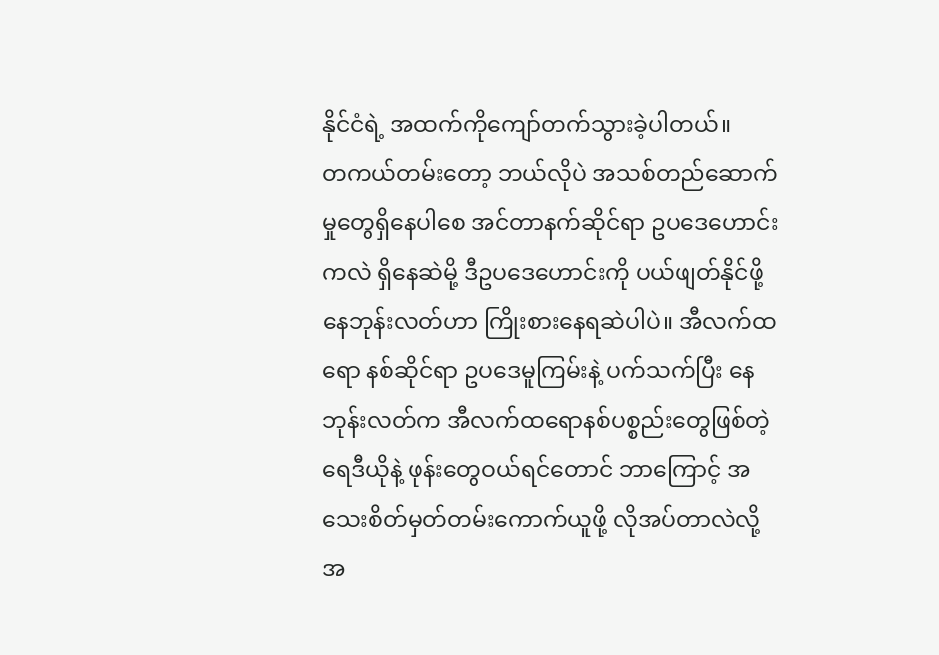နိုင်ငံရဲ့ အထက်ကိုကျော်တက်သွားခဲ့ပါတယ်။
တကယ်တမ်းတော့ ဘယ်လိုပဲ အသစ်တည်ဆောက်မှုတွေရှိနေပါစေ အင်တာနက်ဆိုင်ရာ ဥပဒေဟောင်း ကလဲ ရှိနေဆဲမို့ ဒီဥပဒေဟောင်းကို ပယ်ဖျတ်နိုင်ဖို့ နေဘုန်းလတ်ဟာ ကြိုးစားနေရဆဲပါပဲ။ အီလက်ထရော နစ်ဆိုင်ရာ ဥပဒေမူကြမ်းနဲ့ ပက်သက်ပြီး နေဘုန်းလတ်က အီလက်ထရောနစ်ပစ္စည်းတွေဖြစ်တဲ့ ရေဒီယိုနဲ့ ဖုန်းတွေဝယ်ရင်တောင် ဘာကြောင့် အသေးစိတ်မှတ်တမ်းကောက်ယူဖို့ လိုအပ်တာလဲလို့ အ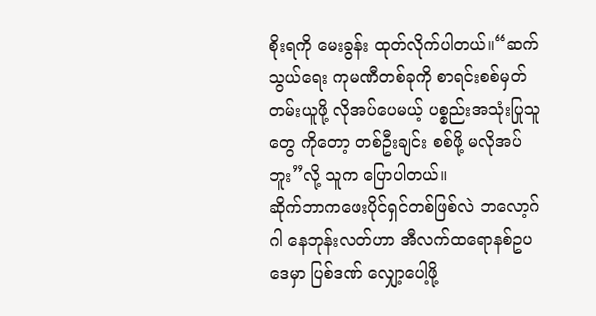စိုးရကို မေးခွန်း ထုတ်လိုက်ပါတယ်။“ဆက်သွယ်ရေး ကုမဏီတစ်ခုကို စာရင်းစစ်မှတ်တမ်းယူဖို့ လိုအပ်ပေမယ့် ပစ္စည်းအသုံးပြုသူတွေ ကိုတော့ တစ်ဦးချင်း စစ်ဖို့ မလိုအပ်ဘူး”လို့ သူက ပြောပါတယ်။
ဆိုက်ဘာကဖေးပိုင်ရှင်တစ်ဖြစ်လဲ ဘလော့ဂ်ဂါ နေဘုန်းလတ်ဟာ အီလက်ထရောနစ်ဥပဒေမှာ ပြစ်ဒဏ် လျှော့ပေါ့ဖို့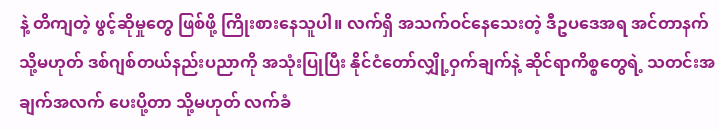နဲ့ တိကျတဲ့ ဖွင့်ဆိုမှုတွေ ဖြစ်ဖို့ ကြိုးစားနေသူပါ။ လက်ရှိ အသက်ဝင်နေသေးတဲ့ ဒီဥပဒေအရ အင်တာနက် သို့မဟုတ် ဒစ်ဂျစ်တယ်နည်းပညာကို အသုံးပြုပြီး နိုင်ငံတော်လျှို့ဝှက်ချက်နဲ့ ဆိုင်ရာကိစ္စတွေရဲ့ သတင်းအချက်အလက် ပေးပို့တာ သို့မဟုတ် လက်ခံ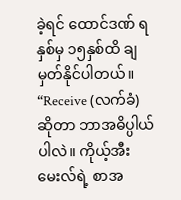ခဲ့ရင် ထောင်ဒဏ် ရ နှစ်မှ ၁၅နှစ်ထိ ချမှတ်နိုင်ပါတယ်။
“Receive (လက်ခံ) ဆိုတာ ဘာအဓိပ္ပါယ်ပါလဲ။ ကိုယ့်အီးမေးလ်ရဲ့ စာအ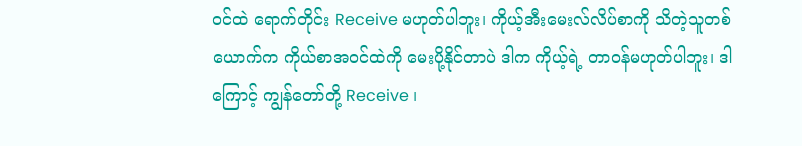ဝင်ထဲ ရောက်တိုင်း Receive မဟုတ်ပါဘူး၊ ကိုယ့်အီးမေးလ်လိပ်စာကို သိတဲ့သူတစ်ယောက်က ကိုယ်စာအဝင်ထဲကို မေးပို့နိုင်တာပဲ ဒါက ကိုယ့်ရဲ့ တာဝန်မဟုတ်ပါဘူး၊ ဒါကြောင့် ကျွန်တော်တို့ Receive ၊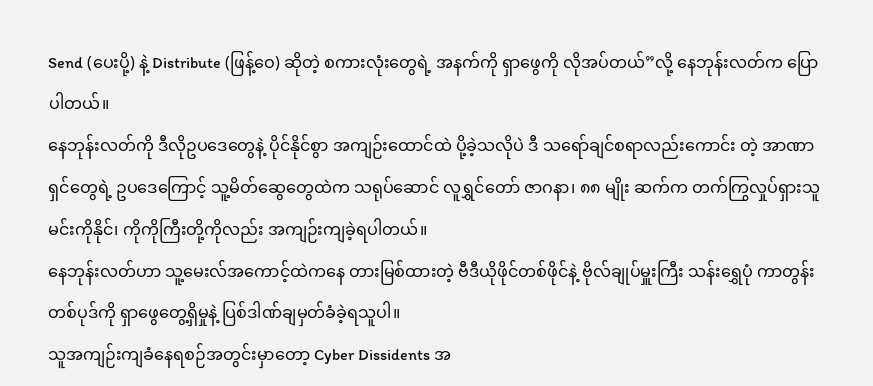Send (ပေးပို့) နဲ့ Distribute (ဖြန့်ဝေ) ဆိုတဲ့ စကားလုံးတွေရဲ့ အနက်ကို ရှာဖွေကို လိုအပ်တယ်”လို့ နေဘုန်းလတ်က ပြောပါတယ်။
နေဘုန်းလတ်ကို ဒီလိုဥပဒေတွေနဲ့ ပိုင်နိုင်စွာ အကျဉ်းထောင်ထဲ ပို့ခဲ့သလိုပဲ ဒီ သရော်ချင်စရာလည်းကောင်း တဲ့ အာဏာရှင်တွေရဲ့ ဥပဒေကြောင့် သူ့မိတ်ဆွေတွေထဲက သရုပ်ဆောင် လူရွှင်တော် ဇာဂနာ၊ ၈၈ မျိုး ဆက်က တက်ကြွလှုပ်ရှားသူ မင်းကိုနိုင်၊ ကိုကိုကြီးတို့ကိုလည်း အကျဉ်းကျခဲ့ရပါတယ်။
နေဘုန်းလတ်ဟာ သူ့မေးလ်အကောင့်ထဲကနေ တားမြစ်ထားတဲ့ ဗီဒီယိုဖိုင်တစ်ဖိုင်နဲ့ ဗိုလ်ချုပ်မှူးကြီး သန်းရွှေပုံ ကာတွန်းတစ်ပုဒ်ကို ရှာဖွေတွေ့ရှိမှုနဲ့ ပြစ်ဒါဏ်ချမှတ်ခံခဲ့ရသူပါ။
သူအကျဉ်းကျခံနေရစဉ်အတွင်းမှာတော့ Cyber Dissidents အ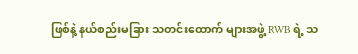ဖြစ်နဲ့ နယ်စည်းမခြား သတင်းထောက် များအဖွဲ့ RWB ရဲ့ သ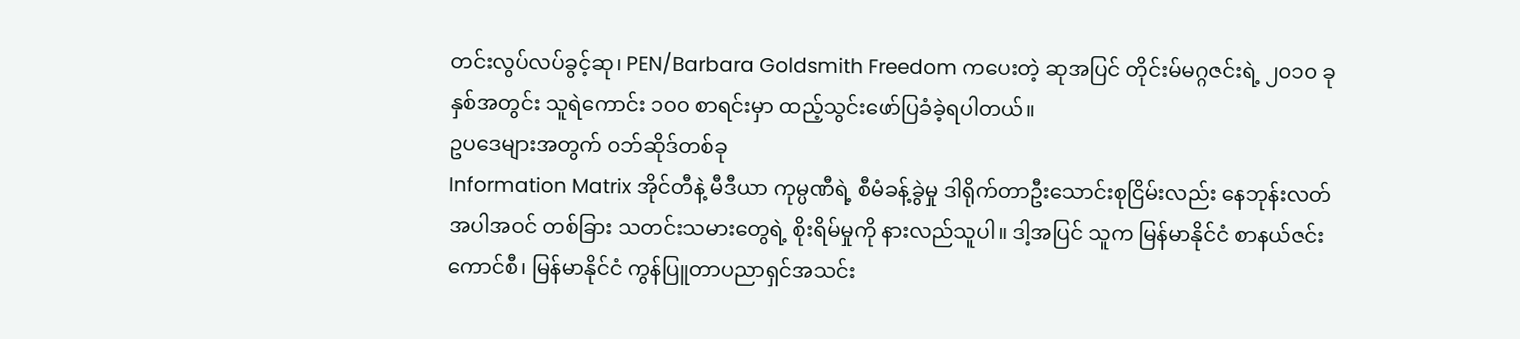တင်းလွပ်လပ်ခွင့်ဆု၊ PEN/Barbara Goldsmith Freedom ကပေးတဲ့ ဆုအပြင် တိုင်းမ်မဂ္ဂဇင်းရဲ့ ၂၀၁၀ ခုနှစ်အတွင်း သူရဲကောင်း ၁၀၀ စာရင်းမှာ ထည့်သွင်းဖော်ပြခံခဲ့ရပါတယ်။
ဥပဒေများအတွက် ၀ဘ်ဆိုဒ်တစ်ခု
Information Matrix အိုင်တီနဲ့ မီဒီယာ ကုမ္ပဏီရဲ့ စီမံခန့်ခွဲမှု ဒါရိုက်တာဦးသောင်းစုငြိမ်းလည်း နေဘုန်းလတ် အပါအဝင် တစ်ခြား သတင်းသမားတွေရဲ့ စိုးရိမ်မှုကို နားလည်သူပါ။ ဒါ့အပြင် သူက မြန်မာနိုင်ငံ စာနယ်ဇင်းကောင်စီ၊ မြန်မာနိုင်ငံ ကွန်ပြူတာပညာရှင်အသင်း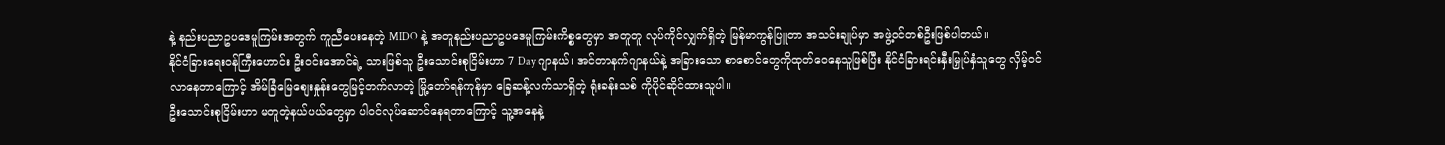နဲ့ နည်းပညာဥပဒေမူကြမ်းအတွက် ကူညီပေးနေတဲ့ MIDO နဲ့ အတူနည်းပညာဥပဒေမူကြမ်းကိစ္စတွေမှာ အတူတူ လုပ်ကိုင်လျှက်ရှိတဲ့ မြန်မာကွန်ပြူတာ အသင်းချုပ်မှာ အဖွဲ့ဝင်တစ်ဦးဖြစ်ပါတယ်။
နိုင်ငံခြားရေးဝန်ကြီးဟောင်း ဦးဝင်းအောင်ရဲ့ သားဖြစ်သူ ဦးသောင်းစုငြိမ်းဟာ 7 Day ဂျာနယ်၊ အင်တာနက်ဂျာနယ်နဲ့ အခြားသော စာစောင်တွေကိုထုတ်ဝေနေသူဖြစ်ပြီး နိုင်ငံခြားရင်းနှီးမြှုပ်နှံသူတွေ လှိမ့်ဝင်လာနေတာကြောင့် အိမ်ခြံမြေစျေးနှုန်းတွေမြင့်တက်လာတဲ့ မြို့တော်ရန်ကုန်မှာ ခြေဆန့်လက်သာရှိတဲ့ ရုံးခန်းသစ် ကိုပိုင်ဆိုင်ထားသူပါ။
ဦးသောင်းစုငြိမ်းဟာ မတူတဲ့နယ်ပယ်တွေမှာ ပါ၀င်လုပ်ဆောင်နေရတာကြောင့် သူ့အနေနဲ့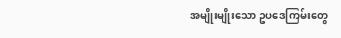အမျိုးမျိုးသော ဥပဒေကြမ်းတွေ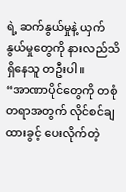ရဲ့ ဆက်နွယ်မှုနဲ့ ယှက်နွယ်မှုတွေကို နားလည်သိရှိနေသူ တဦးပါ။
“အာဏာပိုင်တွေကို တစုံတရာအတွက် လိုင်စင်ချထားခွင့် ပေးလိုက်တဲ့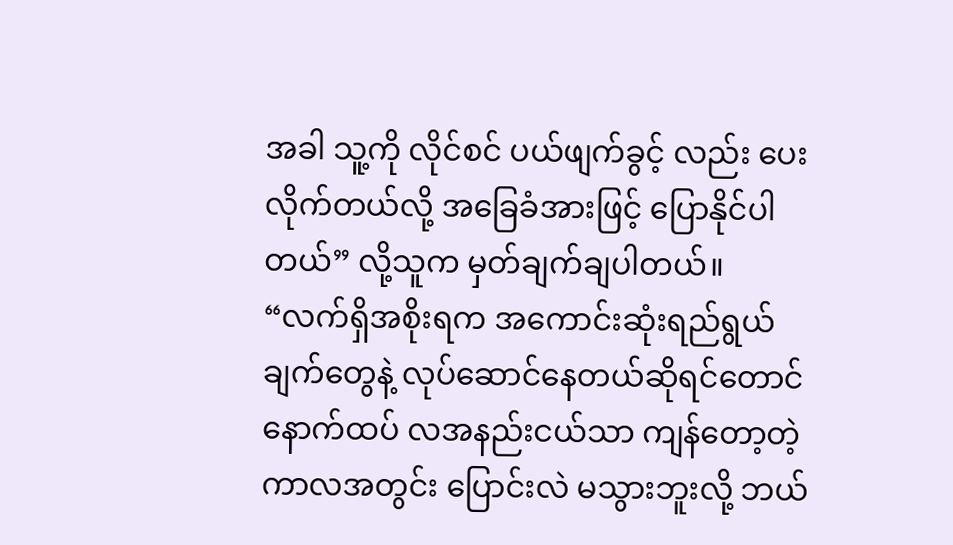အခါ သူ့ကို လိုင်စင် ပယ်ဖျက်ခွင့် လည်း ပေးလိုက်တယ်လို့ အခြေခံအားဖြင့် ပြောနိုင်ပါတယ်” လို့သူက မှတ်ချက်ချပါတယ်။ “လက်ရှိအစိုးရက အကောင်းဆုံးရည်ရွယ်ချက်တွေနဲ့ လုပ်ဆောင်နေတယ်ဆိုရင်တောင် နောက်ထပ် လအနည်းငယ်သာ ကျန်တော့တဲ့ ကာလအတွင်း ပြောင်းလဲ မသွားဘူးလို့ ဘယ်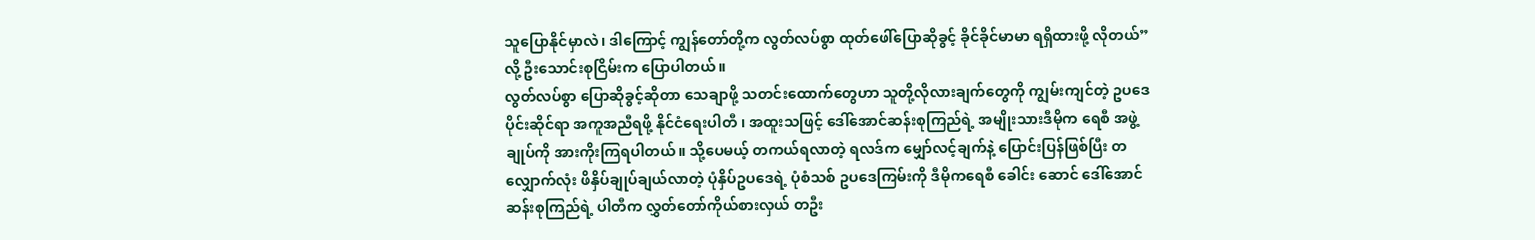သူပြောနိုင်မှာလဲ၊ ဒါကြောင့် ကျွန်တော်တို့က လွတ်လပ်စွာ ထုတ်ဖေါ်ပြောဆိုခွင့် ခိုင်ခိုင်မာမာ ရရှိထားဖို့ လိုတယ်”လို့ ဦးသောင်းစုငြိမ်းက ပြောပါတယ်။
လွတ်လပ်စွာ ပြောဆိုခွင့်ဆိုတာ သေချာဖို့ သတင်းထောက်တွေဟာ သူတို့လိုလားချက်တွေကို ကျွမ်းကျင်တဲ့ ဥပဒေပိုင်းဆိုင်ရာ အကူအညီရဖို့ နိုင်ငံရေးပါတီ ၊ အထူးသဖြင့် ဒေါ်အောင်ဆန်းစုကြည်ရဲ့ အမျိုးသားဒီမိုက ရေစီ အဖွဲ့ချုပ်ကို အားကိုးကြရပါတယ်။ သို့ပေမယ့် တကယ်ရလာတဲ့ ရလဒ်က မျှော်လင့်ချက်နဲ့ ပြောင်းပြန်ဖြစ်ပြီး တလျှောက်လုံး ဖိနှိပ်ချုပ်ချယ်လာတဲ့ ပုံနှိပ်ဥပဒေရဲ့ ပုံစံသစ် ဥပဒေကြမ်းကို ဒီမိုကရေစီ ခေါင်း ဆောင် ဒေါ်အောင်ဆန်းစုကြည်ရဲ့ ပါတီက လွှတ်တော်ကိုယ်စားလှယ် တဦး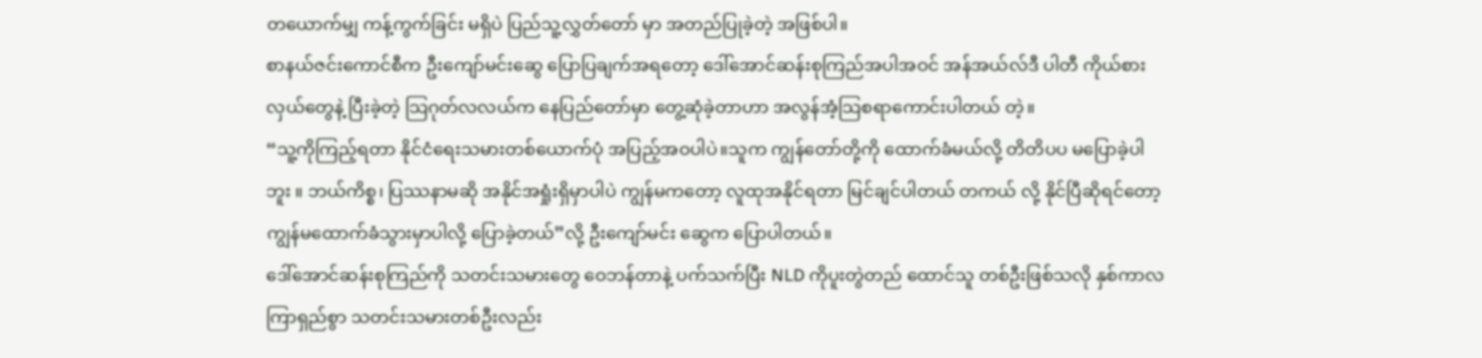တယောက်မျှ ကန့်ကွက်ခြင်း မရှိပဲ ပြည်သူ့လွှတ်တော် မှာ အတည်ပြုခဲ့တဲ့ အဖြစ်ပါ။
စာနယ်ဇင်းကောင်စီက ဦးကျော်မင်းဆွေ ပြောပြချက်အရတော့ ဒေါ်အောင်ဆန်းစုကြည်အပါအဝင် အန်အယ်လ်ဒီ ပါတီ ကိုယ်စားလှယ်တွေနဲ့ ပြီးခဲ့တဲ့ သြဂုတ်လလယ်က နေပြည်တော်မှာ တွေ့ဆုံခဲ့တာဟာ အလွန်အံ့သြစရာကောင်းပါတယ် တဲ့။
“သူ့ကိုကြည့်ရတာ နိုင်ငံရေးသမားတစ်ယောက်ပုံ အပြည့်အဝပါပဲ။သူက ကျွန်တော်တို့ကို ထောက်ခံမယ်လို့ တိတိပပ မပြောခဲ့ပါဘူး ။ ဘယ်ကိစ္စ၊ ပြဿနာမဆို အနိုင်အရှုံးရှိမှာပါပဲ ကျွန်မကတော့ လူထုအနိုင်ရတာ မြင်ချင်ပါတယ် တကယ် လို့ နိုင်ပြီဆိုရင်တော့ ကျွန်မထောက်ခံသွားမှာပါလို့ ပြောခဲ့တယ်”လို့ ဦးကျော်မင်း ဆွေက ပြောပါတယ်။
ဒေါ်အောင်ဆန်းစုကြည်ကို သတင်းသမားတွေ ဝေဘန်တာနဲ့ ပက်သက်ပြီး NLD ကိုပူးတွဲတည် ထောင်သူ တစ်ဦးဖြစ်သလို နှစ်ကာလကြာရှည်စွာ သတင်းသမားတစ်ဦးလည်း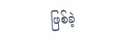ဖြစ်ခဲ့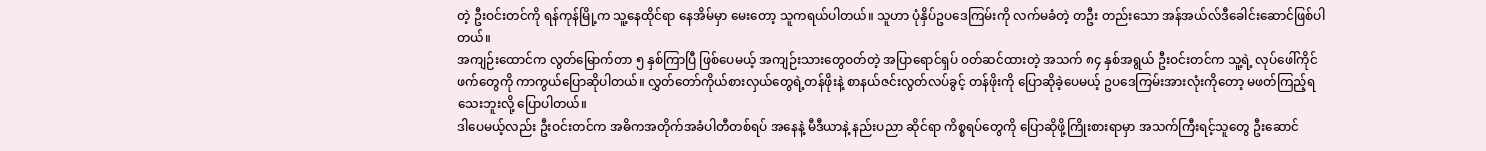တဲ့ ဦးဝင်းတင်ကို ရန်ကုန်မြို့က သူ့နေထိုင်ရာ နေအိမ်မှာ မေးတော့ သူကရယ်ပါတယ်။ သူဟာ ပုံနှိပ်ဥပဒေကြမ်းကို လက်မခံတဲ့ တဦး တည်းသော အန်အယ်လ်ဒီခေါင်းဆောင်ဖြစ်ပါတယ်။
အကျဉ်းထောင်က လွတ်မြောက်တာ ၅ နှစ်ကြာပြီ ဖြစ်ပေမယ့် အကျဉ်းသားတွေဝတ်တဲ့ အပြာရောင်ရှပ် ၀တ်ဆင်ထားတဲ့ အသက် ၈၄ နှစ်အရွယ် ဦးဝင်းတင်က သူ့ရဲ့ လုပ်ဖေါ်ကိုင်ဖက်တွေကို ကာကွယ်ပြောဆိုပါတယ်။ လွှတ်တော်ကိုယ်စားလှယ်တွေရဲ့တန်ဖိုးနဲ့ စာနယ်ဇင်းလွတ်လပ်ခွင့် တန်ဖိုးကို ပြောဆိုခဲ့ပေမယ့် ဥပဒေကြမ်းအားလုံးကိုတော့ မဖတ်ကြည့်ရသေးဘူးလို့ ပြောပါတယ်။
ဒါပေမယ့်လည်း ဦးဝင်းတင်က အဓိကအတိုက်အခံပါတီတစ်ရပ် အနေနဲ့ မီဒီယာနဲ့ နည်းပညာ ဆိုင်ရာ ကိစ္စရပ်တွေကို ပြောဆိုဖို့ကြိုးစားရာမှာ အသက်ကြီးရင့်သူတွေ ဦးဆောင်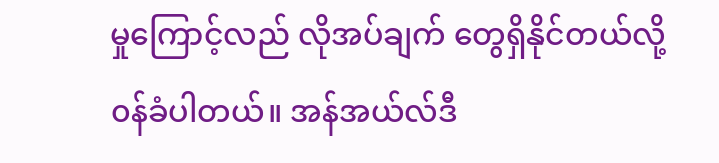မှုကြောင့်လည် လိုအပ်ချက် တွေရှိနိုင်တယ်လို့ ၀န်ခံပါတယ်။ အန်အယ်လ်ဒီ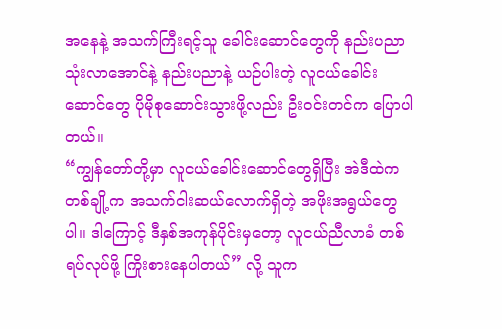အနေနဲ့ အသက်ကြီးရင့်သူ ခေါင်းဆောင်တွေကို နည်းပညာ သုံးလာအောင်နဲ့ နည်းပညာနဲ့ ယဉ်ပါးတဲ့ လူငယ်ခေါင်းဆောင်တွေ ပိုမိုစုဆောင်းသွားဖို့လည်း ဦးဝင်းတင်က ပြောပါတယ်။
“ကျွန်တော်တို့မှာ လူငယ်ခေါင်းဆောင်တွေရှိပြီး အဲဒီထဲက တစ်ချို့က အသက်ငါးဆယ်လောက်ရှိတဲ့ အဖိုးအရွယ်တွေပါ။ ဒါကြောင့် ဒီနှစ်အကုန်ပိုင်းမှတော့ လူငယ်ညီလာခံ တစ်ရပ်လုပ်ဖို့ ကြိုးစားနေပါတယ်” လို့ သူက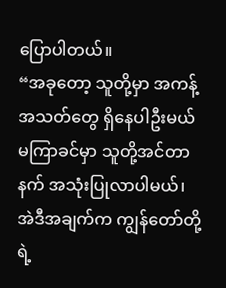ပြောပါတယ်။
“အခုတော့ သူတို့မှာ အကန့်အသတ်တွေ ရှိနေပါဦးမယ် မကြာခင်မှာ သူတို့အင်တာနက် အသုံးပြုလာပါမယ်၊ အဲဒီအချက်က ကျွန်တော်တို့ရဲ့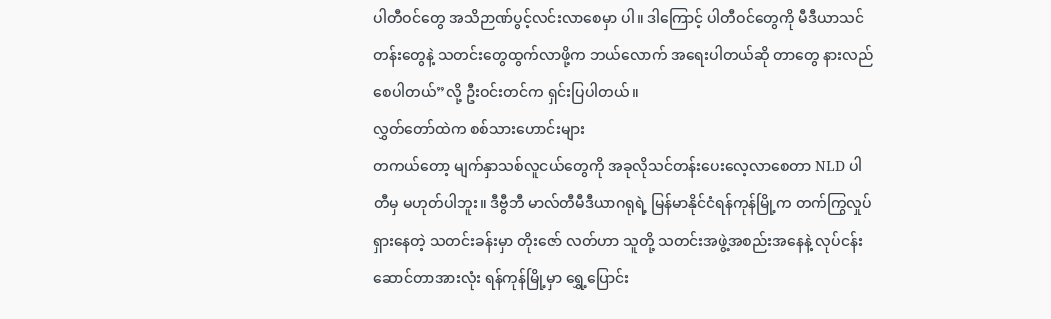ပါတီဝင်တွေ အသိဉာဏ်ပွင့်လင်းလာစေမှာ ပါ။ ဒါကြောင့် ပါတီဝင်တွေကို မီဒီယာသင်တန်းတွေနဲ့ သတင်းတွေထွက်လာဖို့က ဘယ်လောက် အရေးပါတယ်ဆို တာတွေ နားလည် စေပါတယ်”လို့ ဦးဝင်းတင်က ရှင်းပြပါတယ်။
လွှတ်တော်ထဲက စစ်သားဟောင်းများ
တကယ်တော့ မျက်နှာသစ်လူငယ်တွေကို အခုလိုသင်တန်းပေးလေ့လာစေတာ NLD ပါတီမှ မဟုတ်ပါဘူး။ ဒီဗွီဘီ မာလ်တီမီဒီယာဂရုရဲ့ မြန်မာနိုင်ငံရန်ကုန်မြို့က တက်ကြွလှုပ်ရှားနေတဲ့ သတင်းခန်းမှာ တိုးဇော် လတ်ဟာ သူတို့ သတင်းအဖွဲ့အစည်းအနေနဲ့ လုပ်ငန်းဆောင်တာအားလုံး ရန်ကုန်မြို့မှာ ရွှေ့ပြောင်း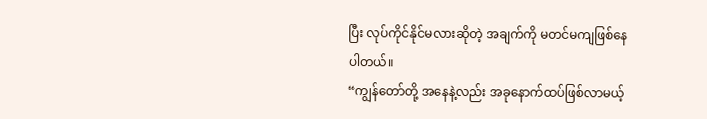ပြီး လုပ်ကိုင်နိုင်မလားဆိုတဲ့ အချက်ကို မတင်မကျဖြစ်နေပါတယ်။
“ကျွန်တော်တို့ အနေနဲ့လည်း အခုနောက်ထပ်ဖြစ်လာမယ့်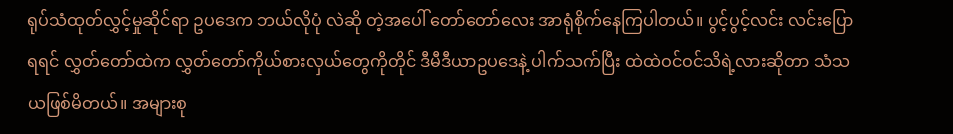ရုပ်သံထုတ်လွှင့်မှုဆိုင်ရာ ဥပဒေက ဘယ်လိုပုံ လဲဆို တဲ့အပေါ် တော်တော်လေး အာရုံစိုက်နေကြပါတယ်။ ပွင့်ပွင့်လင်း လင်းပြောရရင် လွှတ်တော်ထဲက လွှတ်တော်ကိုယ်စားလှယ်တွေကိုတိုင် ဒီမီဒီယာဥပဒေနဲ့ ပါက်သက်ပြီး ထဲထဲဝင်ဝင်သိရဲ့လားဆိုတာ သံသယဖြစ်မိတယ်။ အများစု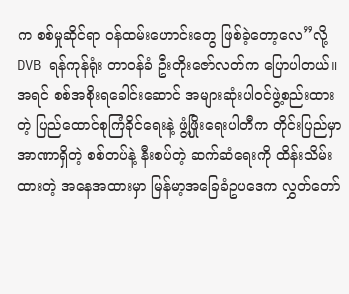က စစ်မှုဆိုင်ရာ ၀န်ထမ်းဟောင်းတွေ ဖြစ်ခဲ့တော့လေ”လို့ DVB ရန်ကုန်ရုံး တာဝန်ခံ ဦးတိုးဇော်လတ်က ပြောပါတယ်။
အရင် စစ်အစိုးရခေါင်းဆောင် အများဆုံးပါ၀င်ဖွဲ့စည်းထားတဲ့ ပြည်ထောင်စုကြံခိုင်ရေးနဲ့ ဖွံ့ဖြိုးရေးပါတီက တိုင်းပြည်မှာ အာဏာရှိတဲ့ စစ်တပ်နဲ့ နီးစပ်တဲ့ ဆက်ဆံရေးကို ထိန်းသိမ်းထားတဲ့ အနေအထားမှာ မြန်မာ့အခြေခံဥပဒေက လွှတ်တော်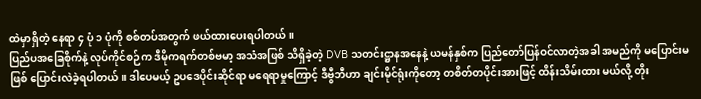ထဲမှာရှိတဲ့ နေရာ ၄ ပုံ ၁ ပုံကို စစ်တပ်အတွက် ဖယ်ထားပေးရပါတယ်။
ပြည်ပအခြေစိုက်နဲ့ လုပ်ကိုင်စဉ်က ဒီမိုကရက်တစ်ဗမာ့ အသံအဖြစ် သိရှိခဲ့တဲ့ DVB သတင်းဋ္ဌာနအနေနဲ့ ယမန်နှစ်က ပြည်တော်ပြန်ဝင်လာတဲ့အခါ အမည်ကို မပြောင်းမဖြစ် ပြောင်းလဲခဲ့ရပါတယ်။ ဒါပေမယ့် ဥပဒေပိုင်းဆိုင်ရာ မရေရာမှုကြောင့် ဒီဗွီဘီဟာ ချင်းမိုင်ရုံးကိုတော့ တစိတ်တပိုင်းအားဖြင့် ထိန်းသိမ်းထား မယ်လို့ တိုး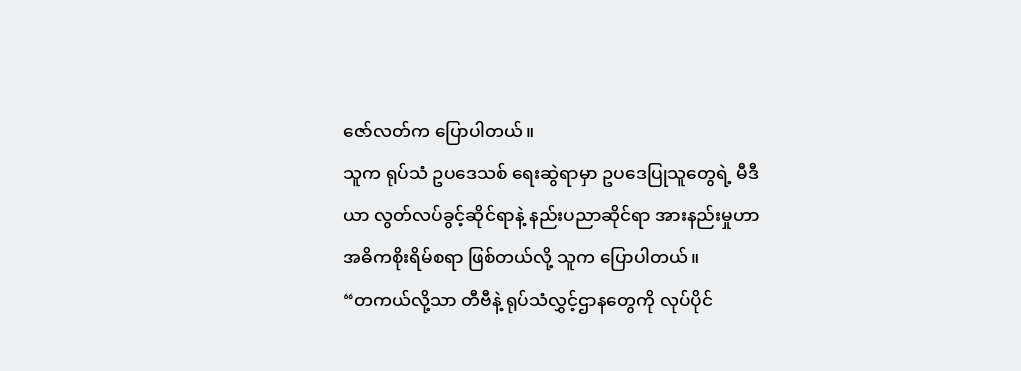ဇော်လတ်က ပြောပါတယ်။
သူက ရုပ်သံ ဥပဒေသစ် ရေးဆွဲရာမှာ ဥပဒေပြုသူတွေရဲ့ မီဒီယာ လွတ်လပ်ခွင့်ဆိုင်ရာနဲ့ နည်းပညာဆိုင်ရာ အားနည်းမှုဟာ အဓိကစိုးရိမ်စရာ ဖြစ်တယ်လို့ သူက ပြောပါတယ်။
“တကယ်လို့သာ တီဗီနဲ့ ရုပ်သံလွှင့်ဌာနတွေကို လုပ်ပိုင်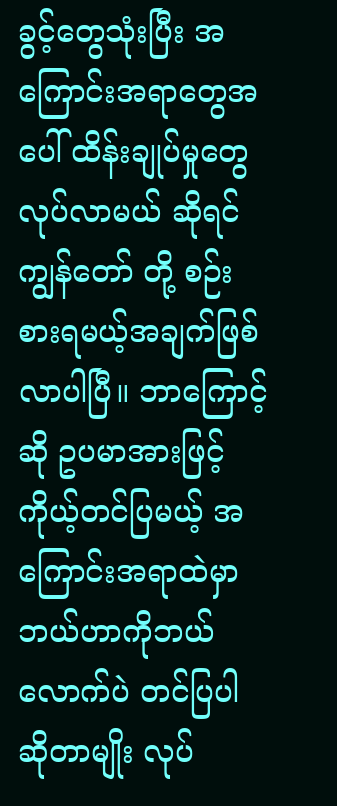ခွင့်တွေသုံးပြီး အကြောင်းအရာတွေအပေါ် ထိန်းချုပ်မှုတွေလုပ်လာမယ် ဆိုရင် ကျွန်တော် တို့ စဉ်းစားရမယ့်အချက်ဖြစ်လာပါပြီ။ ဘာကြောင့်ဆို ဥပမာအားဖြင့် ကိုယ့်တင်ပြမယ့် အကြောင်းအရာထဲမှာ ဘယ်ဟာကိုဘယ်လောက်ပဲ တင်ပြပါ ဆိုတာမျိုး လုပ်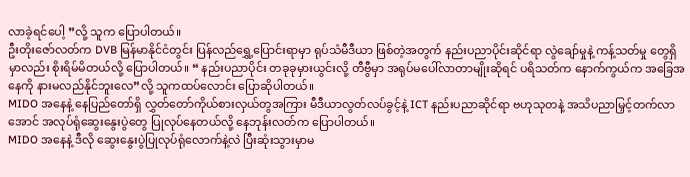လာခဲ့ရင်ပေါ့ ”လို့ သူက ပြောပါတယ်။
ဦးတိုးဇော်လတ်က DVB မြန်မာနိုင်ငံတွင်း ပြန်လည်ရွှေ့ပြောင်းရာမှာ ရုပ်သံမီဒီယာ ဖြစ်တဲ့အတွက် နည်းပညာပိုင်းဆိုင်ရာ လွဲချော်မှုနဲ့ ကန့်သတ်မှု တွေရှိမှာလည်း စိုးရိမ်မိတယ်လို့ ပြောပါတယ်။ “ နည်းပညာပိုင်း တခုခုမှားယွင်းလို့ တီဗွီမှာ အရုပ်မပေါ်လာတာမျိုးဆိုရင် ပရိသတ်က နောက်ကွယ်က အခြေအနေကို နားမလည်နိုင်ဘူးလေ”လို့ သူကထပ်လောင်း ပြောဆိုပါတယ်။
MIDO အနေနဲ့ နေပြည်တော်ရှိ လွှတ်တော်ကိုယ်စားလှယ်တွအကြား မီဒီယာလွတ်လပ်ခွင့်နဲ့ ICT နည်းပညာဆိုင်ရာ ဗဟုသုတနဲ့ အသိပညာမြှင့်တက်လာအောင် အလုပ်ရုံဆွေးနွေးပွဲတွေ ပြုလုပ်နေတယ်လို့ နေဘုန်းလတ်က ပြောပါတယ်။
MIDO အနေနဲ့ ဒီလို ဆွေးနွေးပွဲပြုလုပ်ရုံလောက်နဲ့လဲ ပြီးဆုံးသွားမှာမ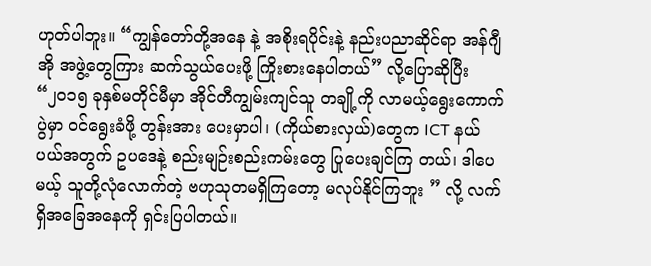ဟုတ်ပါဘူး။ “ကျွန်တော်တို့အနေ နဲ့ အစိုးရပိုင်းနဲ့ နည်းပညာဆိုင်ရာ အန်ဂျီအို အဖွဲ့တွေကြား ဆက်သွယ်ပေးဖို့ ကြိုးစားနေပါတယ်” လို့ပြောဆိုပြီး “၂၀၁၅ ခုနှစ်မတိုင်မီမှာ အိုင်တီကျွမ်းကျင်သူ တချို့ကို လာမယ့်ရွေးကောက်ပွဲမှာ ၀င်ရွေးခံဖို့ တွန်းအား ပေးမှာပါ၊ (ကိုယ်စားလှယ်)တွေက ICT နယ်ပယ်အတွက် ဥပဒေနဲ့ စည်းမျဉ်းစည်းကမ်းတွေ ပြုပေးချင်ကြ တယ်၊ ဒါပေမယ့် သူတို့လုံလောက်တဲ့ ဗဟုသုတမရှိကြတော့ မလုပ်နိုင်ကြဘူး ” လို့ လက်ရှိအခြေအနေကို ရှင်းပြပါတယ်။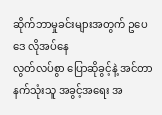ဆိုက်ဘာမှုခင်းများအတွက် ဥပေဒေ လိုအပ်နေ
လွတ်လပ်စွာ ပြောဆိုခွင့်နဲ့ အင်တာနက်သုံးသူ အခွင့်အရေး အ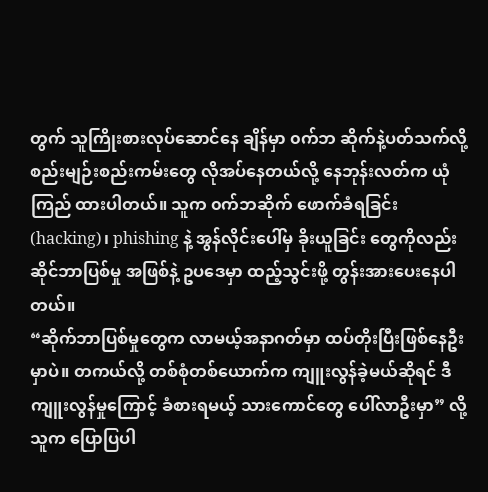တွက် သူကြိုးစားလုပ်ဆောင်နေ ချိန်မှာ ၀က်ဘ ဆိုက်နဲ့ပတ်သက်လို့ စည်းမျဉ်းစည်းကမ်းတွေ လိုအပ်နေတယ်လို့ နေဘုန်းလတ်က ယုံကြည် ထားပါတယ်။ သူက ၀က်ဘဆိုက် ဖောက်ခံရခြင်း (hacking)၊ phishing နဲ့ အွန်လိုင်းပေါ်မှ ခိုးယူခြင်း တွေကိုလည်း ဆိုင်ဘာပြစ်မှု အဖြစ်နဲ့ ဥပဒေမှာ ထည့်သွင်းဖို့ တွန်းအားပေးနေပါတယ်။
“ဆိုက်ဘာပြစ်မှုတွေက လာမယ့်အနာဂတ်မှာ ထပ်တိုးပြီးဖြစ်နေဦးမှာပဲ။ တကယ်လို့ တစ်စုံတစ်ယောက်က ကျူးလွန်ခဲ့မယ်ဆိုရင် ဒီကျူးလွန်မှုကြောင့် ခံစားရမယ့် သားကောင်တွေ ပေါ်လာဦးမှာ” လို့သူက ပြောပြပါ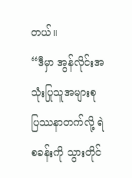တယ်။
“ဒီမှာ အွန်လိုင်းအသုံးပြုသူအများစု ပြဿနာတက်လို့ ရဲစခန်းကို သွားတိုင်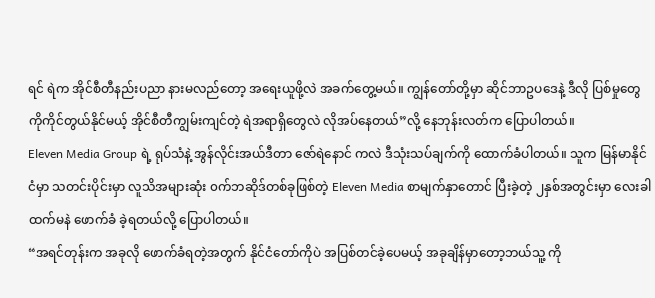ရင် ရဲက အိုင်စီတီနည်းပညာ နားမလည်တော့ အရေးယူဖို့လဲ အခက်တွေ့မယ်။ ကျွန်တော်တို့မှာ ဆိုင်ဘာဥပဒေနဲ့ ဒီလို ပြစ်မှုတွေကိုကိုင်တွယ်နိုင်မယ့် အိုင်စီတီကျွမ်းကျင်တဲ့ ရဲအရာရှိတွေလဲ လိုအပ်နေတယ်”လို့ နေဘုန်းလတ်က ပြောပါတယ်။
Eleven Media Group ရဲ့ ရုပ်သံနဲ့ အွန်လိုင်းအယ်ဒီတာ ဇော်ရဲနောင် ကလဲ ဒီသုံးသပ်ချက်ကို ထောက်ခံပါတယ်။ သူက မြန်မာနိုင်ငံမှာ သတင်းပိုင်းမှာ လူသိအများဆုံး ၀က်ဘဆိုဒ်တစ်ခုဖြစ်တဲ့ Eleven Media စာမျက်နှာတောင် ပြီးခဲ့တဲ့ ၂နှစ်အတွင်းမှာ လေးခါထက်မနဲ ဖောက်ခံ ခဲ့ရတယ်လို့ ပြောပါတယ်။
“အရင်တုန်းက အခုလို ဖောက်ခံရတဲ့အတွက် နိုင်ငံတော်ကိုပဲ အပြစ်တင်ခဲ့ပေမယ့် အခုချိန်မှာတော့ဘယ်သူ့ ကို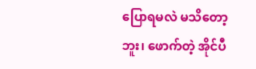ပြောရမလဲ မသိတော့ဘူး၊ ဖောက်တဲ့ အိုင်ပီ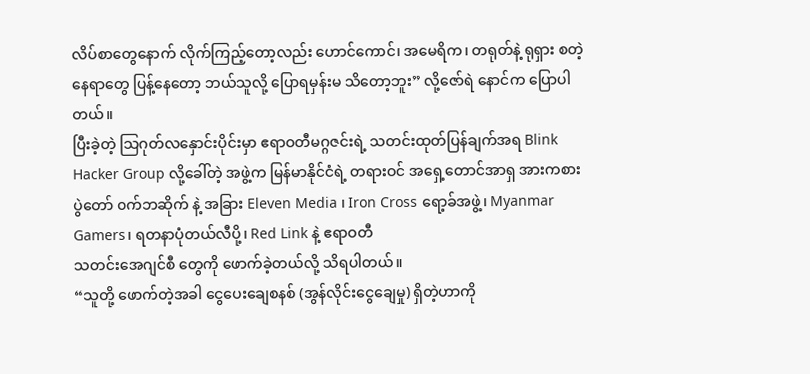လိပ်စာတွေနောက် လိုက်ကြည့်တော့လည်း ဟောင်ကောင်၊ အမေရိက၊ တရုတ်နဲ့ ရုရှား စတဲ့နေရာတွေ ပြန့်နေတော့ ဘယ်သူလို့ ပြောရမှန်းမ သိတော့ဘူး” လို့ဇော်ရဲ နောင်က ပြောပါတယ်။
ပြီးခဲ့တဲ့ သြဂုတ်လနှောင်းပိုင်းမှာ ဧရာဝတီမဂ္ဂဇင်းရဲ့ သတင်းထုတ်ပြန်ချက်အရ Blink Hacker Group လို့ခေါ်တဲ့ အဖွဲ့က မြန်မာနိုင်ငံရဲ့ တရားဝင် အရှေ့တောင်အာရှ အားကစားပွဲတော် ၀က်ဘဆိုက် နဲ့ အခြား Eleven Media ၊ Iron Cross ရော့ခ်အဖွဲ့၊ Myanmar Gamers၊ ရတနာပုံတယ်လီပို့၊ Red Link နဲ့ ဧရာဝတီ
သတင်းအေဂျင်စီ တွေကို ဖောက်ခဲ့တယ်လို့ သိရပါတယ်။
“သူတို့ ဖောက်တဲ့အခါ ငွေပေးချေစနစ် (အွန်လိုင်းငွေချေမှု) ရှိတဲ့ဟာကို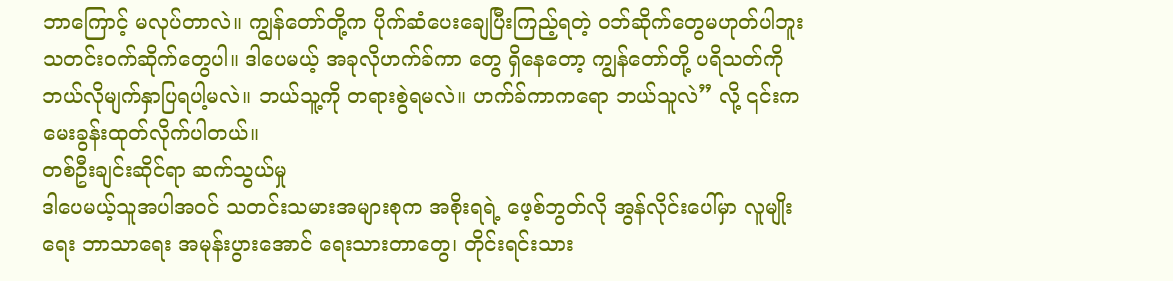ဘာကြောင့် မလုပ်တာလဲ။ ကျွန်တော်တို့က ပိုက်ဆံပေးချေပြီးကြည့်ရတဲ့ ၀ဘ်ဆိုက်တွေမဟုတ်ပါဘူး သတင်းဝက်ဆိုက်တွေပါ။ ဒါပေမယ့် အခုလိုဟက်ခ်ကာ တွေ ရှိနေတော့ ကျွန်တော်တို့ ပရိသတ်ကို ဘယ်လိုမျက်နှာပြရပါ့မလဲ။ ဘယ်သူ့ကို တရားစွဲရမလဲ။ ဟက်ခ်ကာကရော ဘယ်သူလဲ” လို့ ၎င်းက မေးခွန်းထုတ်လိုက်ပါတယ်။
တစ်ဦးချင်းဆိုင်ရာ ဆက်သွယ်မှု
ဒါပေမယ့်သူအပါအဝင် သတင်းသမားအများစုက အစိုးရရဲ့ ဖေ့စ်ဘွတ်လို အွန်လိုင်းပေါ်မှာ လူမျိုးရေး ဘာသာရေး အမုန်းပွားအောင် ရေးသားတာတွေ၊ တိုင်းရင်းသား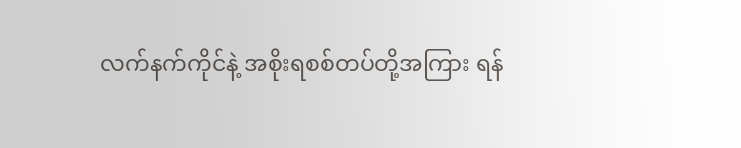လက်နက်ကိုင်နဲ့ အစိုးရစစ်တပ်တို့အကြား ရန်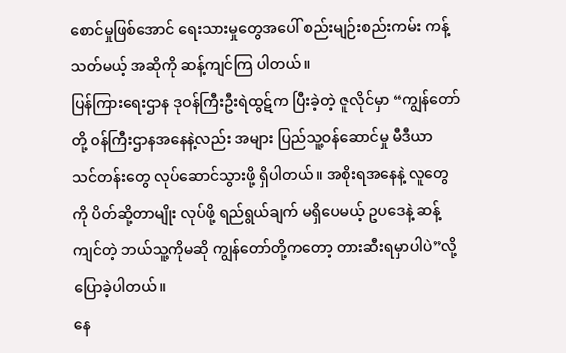စောင်မှုဖြစ်အောင် ရေးသားမှုတွေအပေါ် စည်းမျဉ်းစည်းကမ်း ကန့်သတ်မယ့် အဆိုကို ဆန့်ကျင်ကြ ပါတယ်။
ပြန်ကြားရေးဌာန ဒုဝန်ကြီးဦးရဲထွဋ်က ပြီးခဲ့တဲ့ ဇူလိုင်မှာ “ကျွန်တော်တို့ ၀န်ကြီးဌာနအနေနဲ့လည်း အများ ပြည်သူ့ဝန်ဆောင်မှု မီဒီယာ သင်တန်းတွေ လုပ်ဆောင်သွားဖို့ ရှိပါတယ်။ အစိုးရအနေနဲ့ လူတွေကို ပိတ်ဆို့တာမျိုး လုပ်ဖို့ ရည်ရွယ်ချက် မရှိပေမယ့် ဥပဒေနဲ့ ဆန့်ကျင်တဲ့ ဘယ်သူ့ကိုမဆို ကျွန်တော်တို့ကတော့ တားဆီးရမှာပါပဲ”လို့ ပြောခဲ့ပါတယ်။
နေ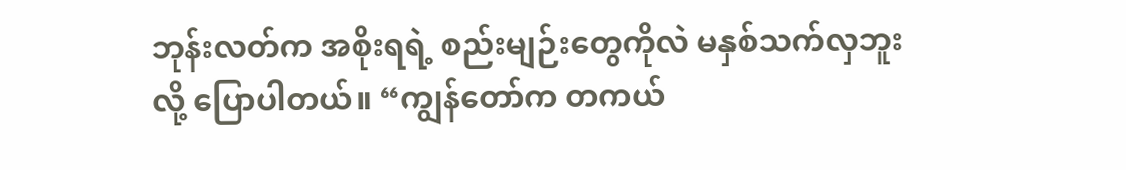ဘုန်းလတ်က အစိုးရရဲ့ စည်းမျဉ်းတွေကိုလဲ မနှစ်သက်လှဘူးလို့ ပြောပါတယ်။ “ကျွန်တော်က တကယ်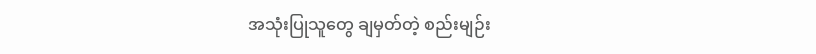အသုံးပြုသူတွေ ချမှတ်တဲ့ စည်းမျဉ်း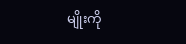မျိုးကို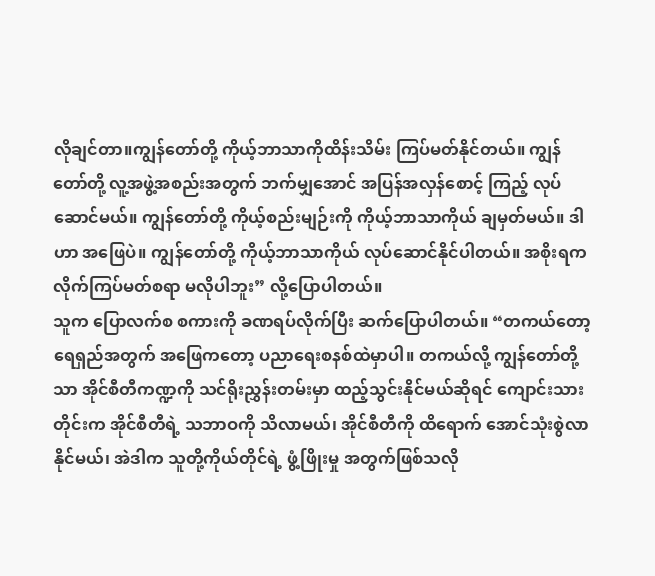လိုချင်တာ။ကျွန်တော်တို့ ကိုယ့်ဘာသာကိုထိန်းသိမ်း ကြပ်မတ်နိုင်တယ်။ ကျွန်တော်တို့ လူ့အဖွဲ့အစည်းအတွက် ဘက်မျှအောင် အပြန်အလှန်စောင့် ကြည့် လုပ်ဆောင်မယ်။ ကျွန်တော်တို့ ကိုယ့်စည်းမျဉ်းကို ကိုယ့်ဘာသာကိုယ် ချမှတ်မယ်။ ဒါဟာ အဖြေပဲ။ ကျွန်တော်တို့ ကိုယ့်ဘာသာကိုယ် လုပ်ဆောင်နိုင်ပါတယ်။ အစိုးရက လိုက်ကြပ်မတ်စရာ မလိုပါဘူး” လို့ပြောပါတယ်။
သူက ပြောလက်စ စကားကို ခဏရပ်လိုက်ပြီး ဆက်ပြောပါတယ်။ “တကယ်တော့ ရေရှည်အတွက် အဖြေကတော့ ပညာရေးစနစ်ထဲမှာပါ။ တကယ်လို့ ကျွန်တော်တို့သာ အိုင်စီတီကဏ္ဍကို သင်ရိုးညွှန်းတမ်းမှာ ထည့်သွင်းနိုင်မယ်ဆိုရင် ကျောင်းသားတိုင်းက အိုင်စီတီရဲ့ သဘာဝကို သိလာမယ်၊ အိုင်စီတီကို ထိရောက် အောင်သုံးစွဲလာနိုင်မယ်၊ အဲဒါက သူတို့ကိုယ်တိုင်ရဲ့ ဖွံ့ဖြိုးမှု အတွက်ဖြစ်သလို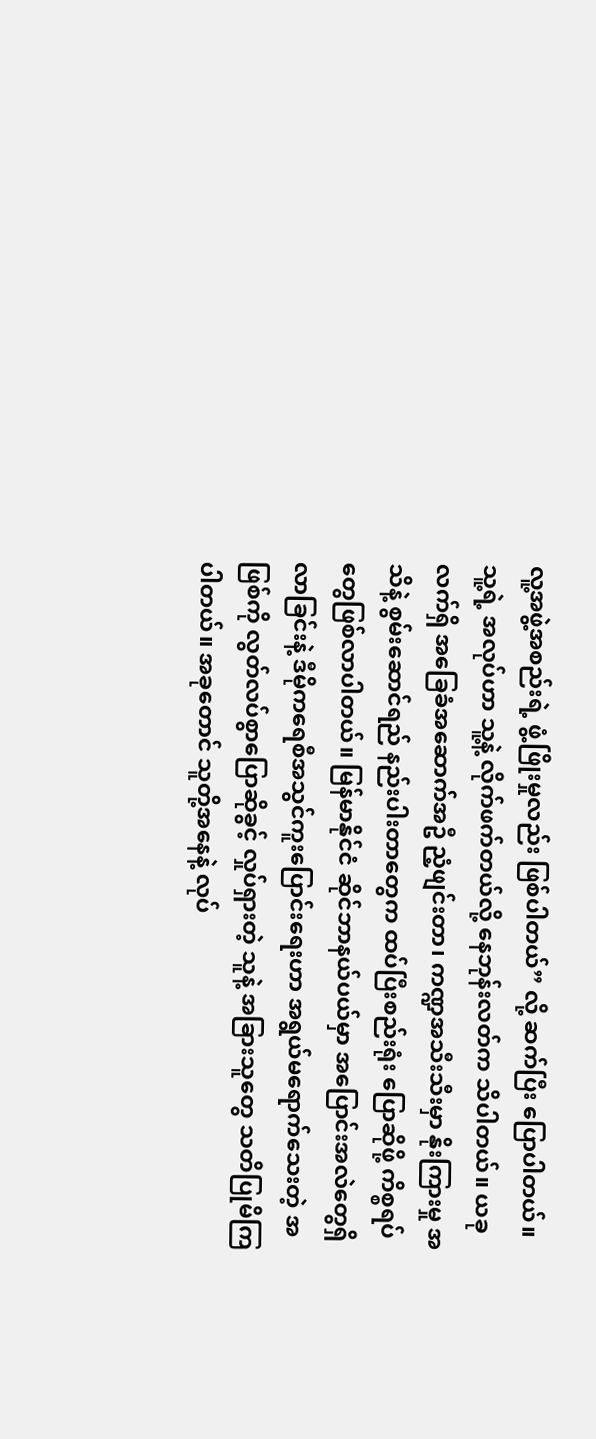လူ့အဖွဲ့အစည်းရဲ့ ဖွံ့ဖြိုးမှုလည်း ဖြစ်ပါတယ်” လို့ ဆက်ပြီး ပြောပါတယ်။
သူ့ရဲ့ အလုပ်ဟာ သူ့နဲ့ လိုက်ဖက်တယ်လို့ နေဘုန်းလတ်က သိပါတယ်။ ယခုလက်ရှိ အခြေခံအဆောက်အဦ ညံ့ဖျင်းတာ၊ ကဏ္ဍအသီးသီးမှာ နိုးကြားမှု အသိနဲ့ စွမ်းဆောင်ရည် နည်းပါးတာတွေက ထပ်ပြီးစည်းရုံး ပြောဆိုဖို့ ကိစ္စရပ်တွေဖြစ်လာပါတယ်။ မြန်မာနိုင်ငံ ဆိုင်ဘာနယ်ပယ်မှာ အပြောင်းအလဲတွေရှိလာခြင်းနဲ့ ဒီမိုကရေစီအသွင်ကူးပြောင်းရေးဟာ အရွယ်မရောက်သေးတဲ့ အဖြစ်ကို လွတ်လပ်စွာပြောဆိုခွင့် လှုပ်ရှားတဲ့ သူနဲ့ အခြားသူတွေ သတိပြုမိကြပါတယ်။ အခုတောင် သူတို့အနေနဲ့ လုပ်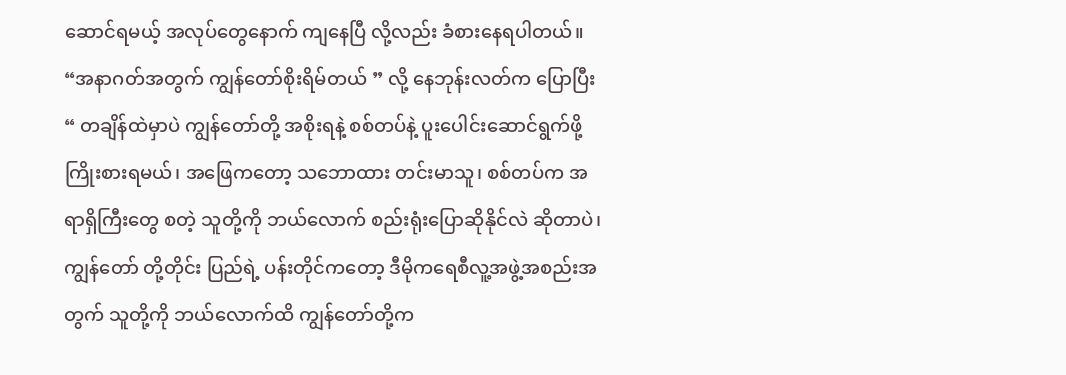ဆောင်ရမယ့် အလုပ်တွေနောက် ကျနေပြီ လို့လည်း ခံစားနေရပါတယ်။
“အနာဂတ်အတွက် ကျွန်တော်စိုးရိမ်တယ် ” လို့ နေဘုန်းလတ်က ပြောပြီး “ တချိန်ထဲမှာပဲ ကျွန်တော်တို့ အစိုးရနဲ့ စစ်တပ်နဲ့ ပူးပေါင်းဆောင်ရွက်ဖို့ ကြိုးစားရမယ်၊ အဖြေကတော့ သဘောထား တင်းမာသူ၊ စစ်တပ်က အရာရှိကြီးတွေ စတဲ့ သူတို့ကို ဘယ်လောက် စည်းရုံးပြောဆိုနိုင်လဲ ဆိုတာပဲ၊ ကျွန်တော် တို့တိုင်း ပြည်ရဲ့ ပန်းတိုင်ကတော့ ဒီမိုကရေစီလူ့အဖွဲ့အစည်းအတွက် သူတို့ကို ဘယ်လောက်ထိ ကျွန်တော်တို့က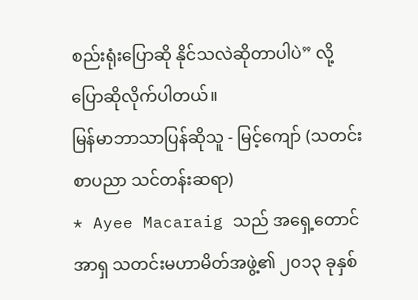စည်းရုံးပြောဆို နိုင်သလဲဆိုတာပါပဲ” လို့ ပြောဆိုလိုက်ပါတယ်။
မြန်မာဘာသာပြန်ဆိုသူ - မြင့်ကျော် (သတင်းစာပညာ သင်တန်းဆရာ)
* Ayee Macaraig သည် အရှေ့တောင်အာရှ သတင်းမဟာမိတ်အဖွဲ့၏ ၂၀၁၃ ခုနှစ်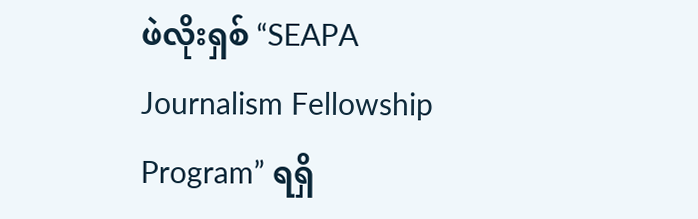ဖဲလိုးရှစ် “SEAPA Journalism Fellowship Program” ရရှိ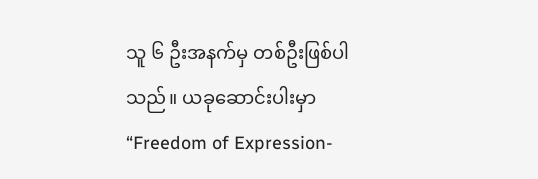သူ ၆ ဦးအနက်မှ တစ်ဦးဖြစ်ပါသည်။ ယခုဆောင်းပါးမှာ “Freedom of Expression-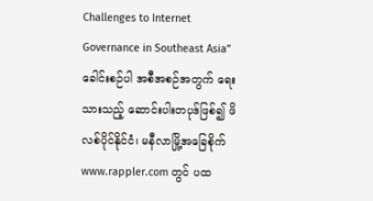Challenges to Internet Governance in Southeast Asia” ခေါင်းစဉ်ပါ အစီအစဉ်အတွက် ရေးသားသည့် ဆောင်းပါးတပုဒ်ဖြစ်၍ ဖိလစ်ပိုင်နိုင်ငံ၊ မနီလာမြို့အခြေစိုက် www.rappler.com တွင် ပထ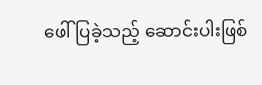ဖေါ်ပြခဲ့သည့် ဆောင်းပါးဖြစ်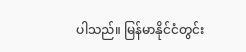ပါသည်။ မြန်မာနိုင်ငံတွင်း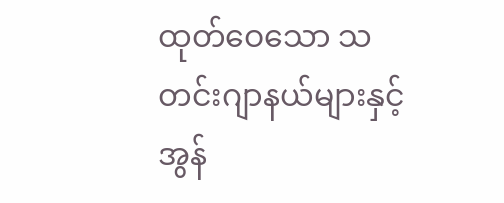ထုတ်ဝေသော သတင်းဂျာနယ်များနှင့် အွန်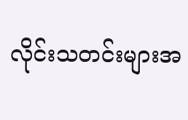လိုင်းသတင်းများအ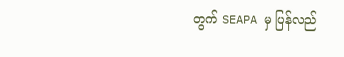တွက် SEAPA မှ ပြန်လည်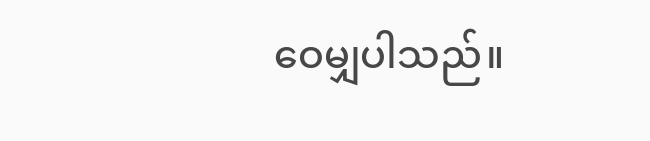ဝေမျှပါသည်။